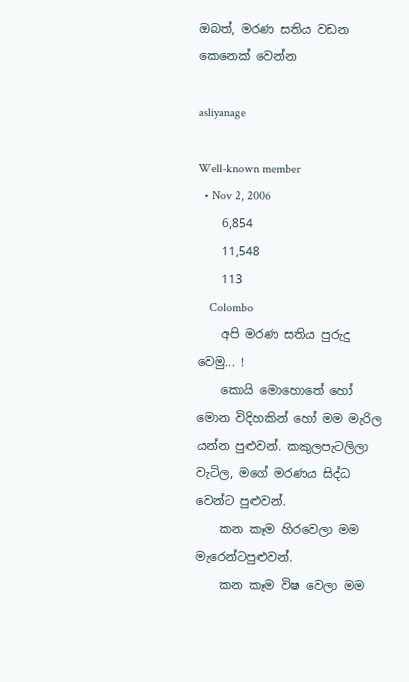ඔබත්, මරණ සතිය වඩන කෙනෙක් වෙන්න

asliyanage

Well-known member
  • Nov 2, 2006
    6,854
    11,548
    113
    Colombo
    අපි මරණ සතිය පුරුදු වෙමු... !
    කොයි මොහොතේ හෝ මොන විදිහකින් හෝ මම මැරිල යන්න පුළුවන්. කකුලපැටලිලා වැටිල, මගේ මරණය සිද්ධ වෙන්ට පුළුවන්.
    කන කෑම හිරවෙලා මම මැරෙන්ටපුළුවන්.
    කන කෑම විෂ වෙලා මම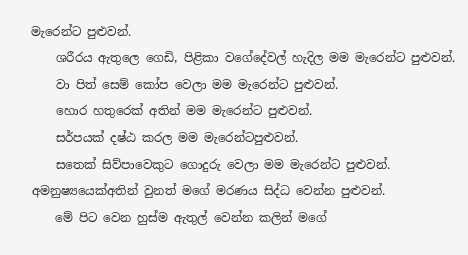මැරෙන්ට පුළුවන්.
    ශරීරය ඇතුලෙ ගෙඩි, පිළිකා වගේදේවල් හැදිල මම මැරෙන්ට පුළුවන්.
    වා පිත් සෙම් කෝප වෙලා මම මැරෙන්ට පුළුවන්.
    හොර හතුරෙක් අතින් මම මැරෙන්ට පුළුවන්.
    සර්පයක් දෂ්ඨ කරල මම මැරෙන්ටපුළුවන්.
    සතෙක් සිව්පාවෙකුට ගොදුරු වෙලා මම මැරෙන්ට පුළුවන්. අමනුෂ්‍යයෙක්අතින් වුනත් මගේ මරණය සිද්ධ වෙන්න පුළුවන්.
    මේ පිට වෙන හුස්ම ඇතුල් වෙන්න කලින් මගේ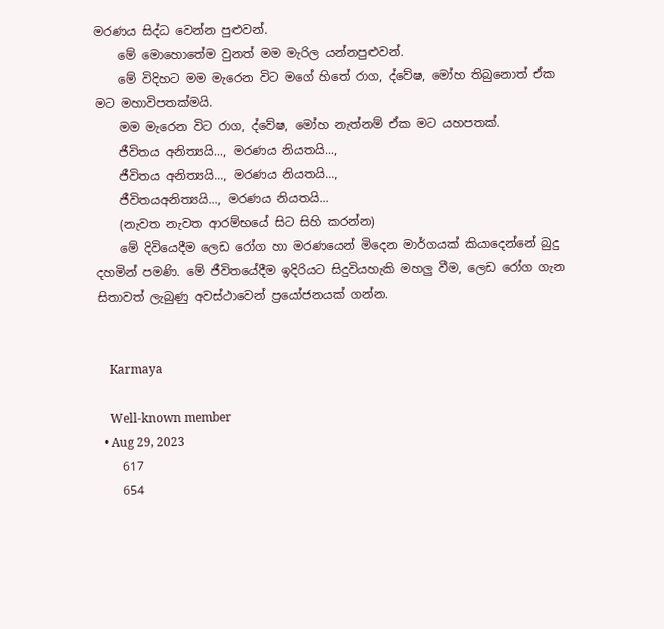මරණය සිද්ධ වෙන්න පුළුවන්.
    මේ මොහොතේම වුනත් මම මැරිල යන්නපුළුවන්.
    මේ විදිහට මම මැරෙන විට මගේ හිතේ රාග, ද්වේෂ, මෝහ තිබුනොත් ඒක මට මහාවිපතක්මයි.
    මම මැරෙන විට රාග, ද්වේෂ, මෝහ නැත්නම් ඒක මට යහපතක්.
    ජීවිතය අනිත්‍යයි..., මරණය නියතයි...,
    ජීවිතය අනිත්‍යයි..., මරණය නියතයි...,
    ජීවිතයඅනිත්‍යයි..., මරණය නියතයි...
    (නැවත නැවත ආරම්භයේ සිට සිහි කරන්න)
    මේ දිවියෙදීම ලෙඩ රෝග හා මරණයෙන් මිදෙන මාර්ගයක් කියාදෙන්නේ බුදු දහමින් පමණි. මේ ජීවිතයේදීම ඉදිරියට සිදුවියහැකි මහලු වීම, ලෙඩ රෝග ගැන සිතාවත් ලැබුණු අවස්ථාවෙන් ප්‍රයෝජනයක් ගන්න.


    Karmaya

    Well-known member
  • Aug 29, 2023
    617
    654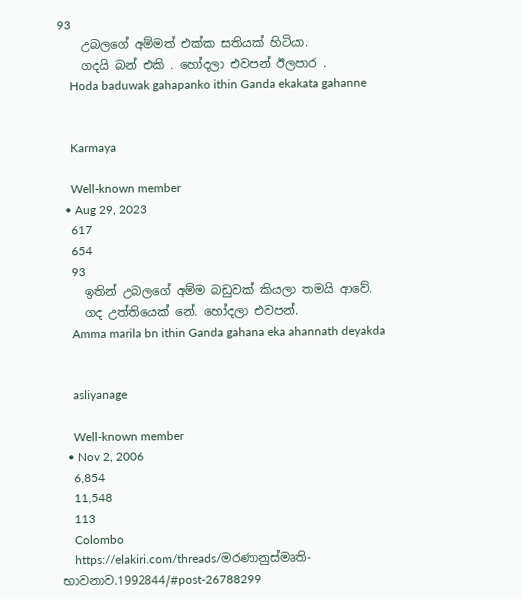93
    උබලගේ අම්මත් එක්ක සතියක් හිටියා.
    ගදයි බන් එකි . හෝදලා එවපන් ඊලපාර .
    Hoda baduwak gahapanko ithin Ganda ekakata gahanne


    Karmaya

    Well-known member
  • Aug 29, 2023
    617
    654
    93
    ඉතින් උබලගේ අම්ම බඩුවක් කියලා තමයි ආවේ.
    ගද උත්තියෙක් නේ. හෝදලා එවපන්.
    Amma marila bn ithin Ganda gahana eka ahannath deyakda


    asliyanage

    Well-known member
  • Nov 2, 2006
    6,854
    11,548
    113
    Colombo
    https://elakiri.com/threads/මරණානුස්මෘති-භාවනාව.1992844/#post-26788299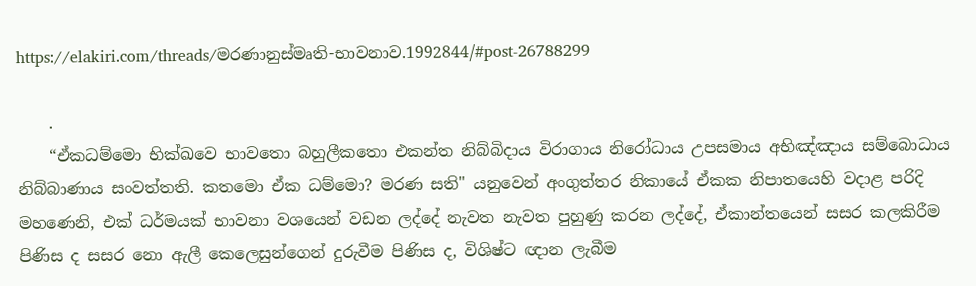https://elakiri.com/threads/මරණානුස්මෘති-භාවනාව.1992844/#post-26788299

    .
    “ඒකධම්මො භික්ඛවෙ භාවතො බහුලීකතො එකන්ත නිබ්බිදාය විරාගාය නිරෝධාය උපසමාය අභිඤ්ඤාය සම්බොධාය නිබ්බාණාය සංවත්තති. කතමො ඒක ධම්මො? මරණ සති" යනුවෙන් අංගුත්තර නිකායේ ඒකක නිපාතයෙහි වදාළ පරිදි මහණෙනි, එක් ධර්මයක් භාවනා වශයෙන් වඩන ලද්දේ නැවත නැවත පුහුණු කරන ලද්දේ, ඒකාන්තයෙන් සසර කලකිරීම පිණිස ද සසර නො ඇලී කෙලෙසුන්ගෙන් දුරුවීම පිණිස ද, විශිෂ්ට ඥාන ලැබීම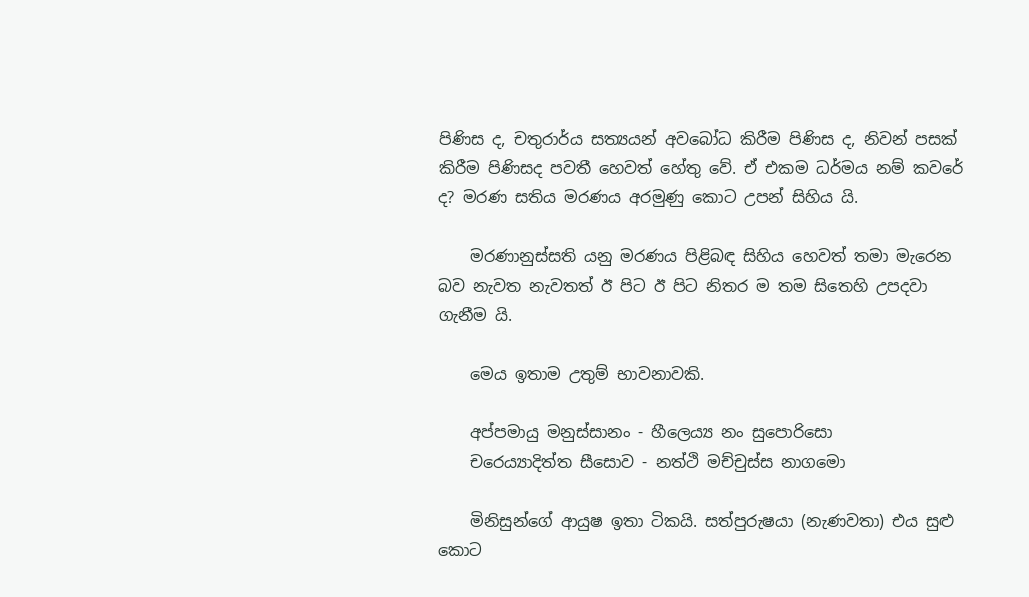පිණිස ද, චතුරාර්ය සත්‍යයන් අවබෝධ කිරීම පිණිස ද, නිවන් පසක් කිරීම පිණිසද පවතී හෙවත් හේතු වේ. ඒ එකම ධර්මය නම් කවරේ ද? මරණ සතිය මරණය අරමුණු කොට උපන් සිහිය යි.

    මරණානුස්සති යනු මරණය පිළිබඳ සිහිය හෙවත් තමා මැරෙන බව නැවත නැවතත් ඊ පිට ඊ පිට නිතර ම තම සිතෙහි උපදවා ගැනීම යි.

    මෙය ඉතාම උතුම් භාවනාවකි.

    අප්පමායු මනුස්සානං - හීලෙය්‍ය නං සුපොරිසො
    චරෙය්‍යාදිත්ත සීසොව - නත්ථි මච්චුස්ස නාගමො

    මිනිසුන්ගේ ආයුෂ ඉතා ටිකයි. සත්පුරුෂයා (නැණවතා) එය සුළු කොට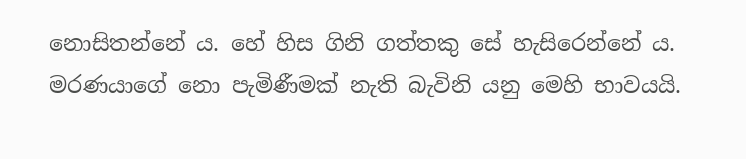නොසිතන්නේ ය. හේ හිස ගිනි ගත්තකු සේ හැසිරෙන්නේ ය. මරණයාගේ නො පැමිණීමක් නැති බැවිනි යනු මෙහි භාවයයි.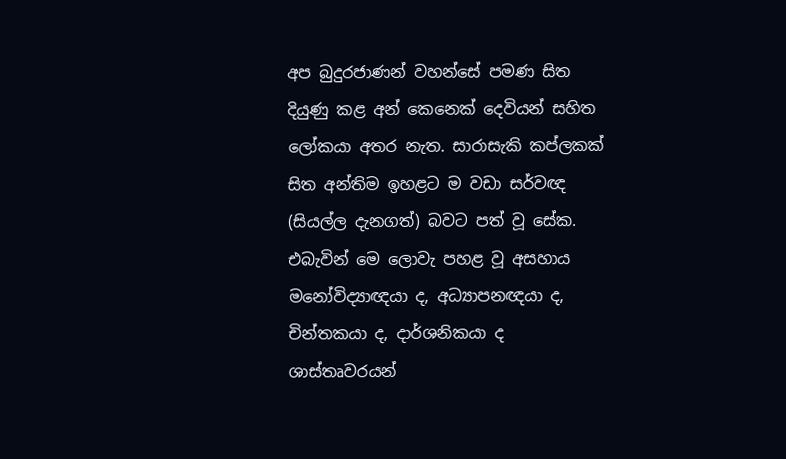අප බුදුරජාණන් වහන්සේ පමණ සිත දියුණු කළ අන් කෙනෙක් දෙවියන් සහිත ලෝකයා අතර නැත. සාරාසැකි කප්ලකක් සිත අන්තිම ඉහළට ම වඩා සර්වඥ (සියල්ල දැනගත්) බවට පත් වූ සේක. එබැවින් මෙ ලොවැ පහළ වූ අසහාය මනෝවිද්‍යාඥයා ද, අධ්‍යාපනඥයා ද, චින්තකයා ද, දාර්ශනිකයා ද ශාස්තෘවරයන්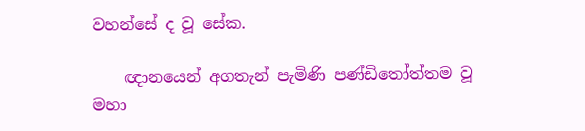වහන්සේ ද වූ සේක.

    ඥානයෙන් අගතැන් පැමිණි පණ්ඩිතෝත්තම වූ මහා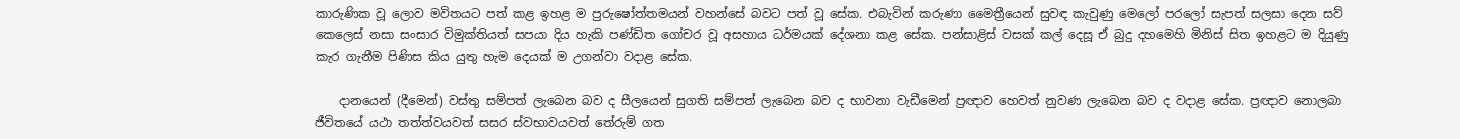කාරුණික වූ ලොව මවිතයට පත් කළ ඉහළ ම පුරුෂෝත්තමයන් වහන්සේ බවට පත් වූ සේක. එබැවින් කරුණා මෛත්‍රීයෙන් සුවඳ කැවුණු මෙලෝ පරලෝ සැපත් සලසා දෙන සව් කෙලෙස් නසා සංසාර විමුක්තියත් සපයා දිය හැකි පණ්ඩිත ගෝචර වූ අසහාය ධර්මයක් දේශනා කළ සේක. පන්සාළිස් වසක් කල් දෙසූ ඒ බුදු දහමෙහි මිනිස් සිත ඉහළට ම දියුණු කැර ගැනීම පිණිස කිය යුතු හැම දෙයක් ම උගන්වා වදාළ සේක.

    දානයෙන් (දීමෙන්) වස්තු සම්පත් ලැබෙන බව ද සීලයෙන් සුගති සම්පත් ලැබෙන බව ද භාවනා වැඩීමෙන් ප්‍රඥාව හෙවත් නුවණ ලැබෙන බව ද වදාළ සේක. ප්‍රඥාව නොලබා ජීවිතයේ යථා තත්ත්වයවත් සසර ස්වභාවයවත් තේරුම් ගත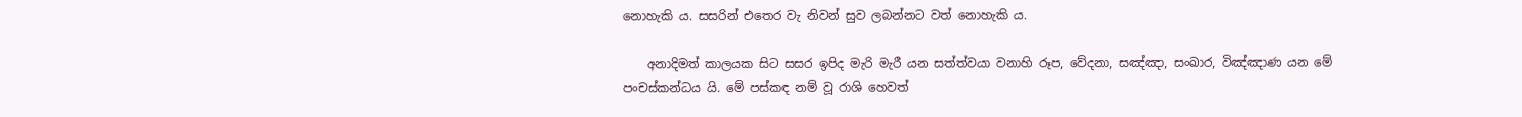නොහැකි ය. සසරින් එතෙර වැ නිවන් සුව ලබන්නට වත් නොහැකි ය.

    අනාදිමත් කාලයක සිට සසර ඉපිද මැරි මැරී යන සත්ත්වයා වනාහි රූප, වේදනා, සඤ්ඤා, සංඛාර, විඤ්ඤාණ යන මේ පංචස්කන්ධය යි. මේ පස්කඳ නම් වූ රාශි හෙවත්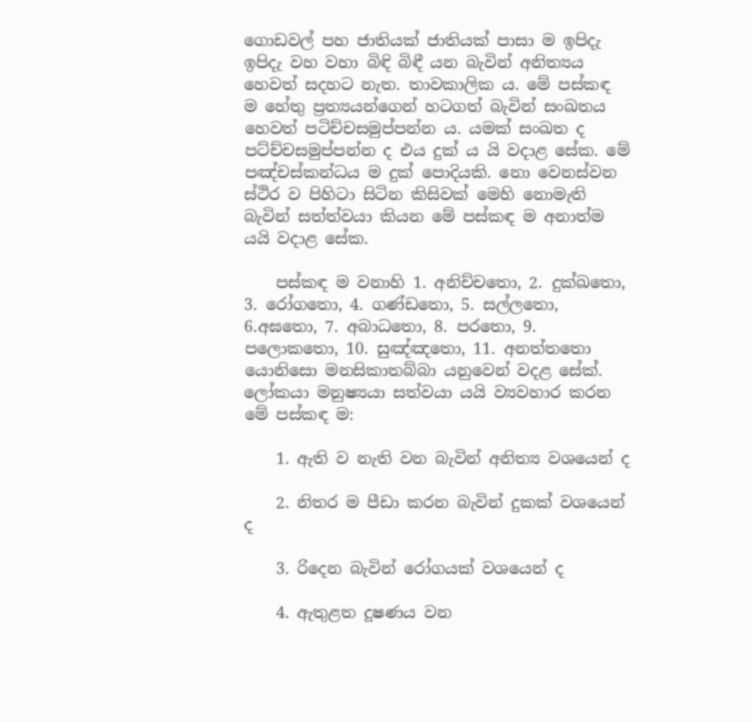ගොඩවල් පහ ජාතියක් ජාතියක් පාසා ම ඉපිදැ ඉපිදැ වහ වහා බිඳි බිඳී යන බැවින් අනිත්‍යය හෙවත් සදහට නැත. තාවකාලික ය. මේ පස්කඳ ම හේතු ප්‍රත්‍යයන්ගෙන් හටගත් බැවින් සංඛතය හෙවත් පටිච්චසමුප්පන්න ය. යමක් සංඛත ද පට්ච්චසමුප්පන්න ද එය දුක් ය යි වදාළ සේක. මේ පඤ්චස්කන්ධය ම දුක් පොදියකි. නො වෙනස්වන ස්ථිර ව පිහිටා සිටින කිසිවක් මෙහි නොමැති බැවින් සත්ත්වයා කියන මේ පස්කඳ ම අනාත්ම යයි වදාළ සේක.

    පස්කඳ ම වනාහි 1. අනිච්චතො, 2. දුක්ඛතො, 3. රෝගතො, 4. ගණ්ඩතො, 5. සල්ලතො, 6.අඝතො, 7. අබාධතො, 8. පරතො, 9. පලොකතො, 10. සුඤ්ඤතො, 11. අනත්තතො යොනිසො මනසිකාතබ්බා යනුවෙන් වදළ සේක්. ලෝකයා මනුෂ්‍යයා සත්වයා යයි ව්‍යවහාර කරන මේ පස්කඳ ම:

    1. ඇති ව නැති වන බැවින් අනිත්‍ය වශයෙන් ද

    2. නිතර ම පීඩා කරන බැවින් දුකක් වශයෙන් ද

    3. රිදෙන බැවින් රෝගයක් වශයෙන් ද

    4. ඇතුළත දූෂණය වන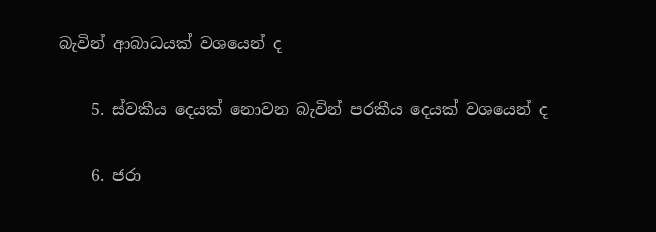බැවින් ආබාධයක් වශයෙන් ද

    5. ස්වකීය දෙයක් නොවන බැවින් පරකීය දෙයක් වශයෙන් ද

    6. ජරා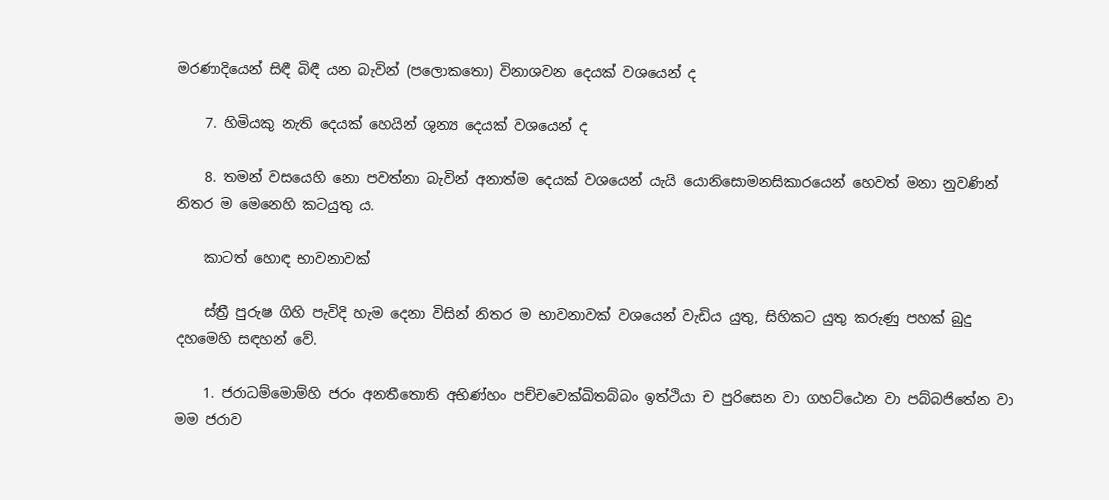මරණාදියෙන් සිඳී බිඳී යන බැවින් (පලොකතො) විනාශවන දෙයක් වශයෙන් ද

    7. හිමියකු නැති දෙයක් හෙයින් ශුන්‍ය දෙයක් වශයෙන් ද

    8. තමන් වසයෙහි නො පවත්නා බැවින් අනාත්ම දෙයක් වශයෙන් යැයි යොනිසොමනසිකාරයෙන් හෙවත් මනා නුවණින් නිතර ම මෙනෙහි කටයුතු ය.

    කාටත් හොඳ භාවනාවක්

    ස්ත්‍රී පුරුෂ ගිහි පැවිදි හැම දෙනා විසින් නිතර ම භාවනාවක් වශයෙන් වැඩිය යුතු, සිහිකට යුතු කරුණු පහක් බුදු දහමෙහි සඳහන් වේ.

    1. ජරාධම්මොම්හි ජරං අනතීතොති අභිණ්හං පච්චවෙක්ඛිතබ්බං ඉත්ථියා ච පුරිසෙන වා ගහට්ඨෙන වා පබ්බජිතේන වා මම ජරාව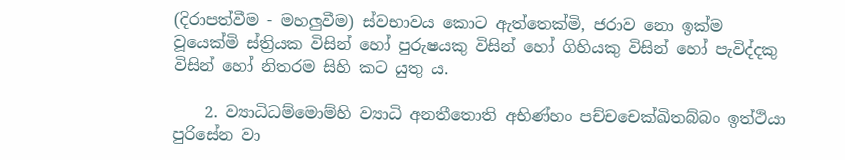(දිරාපත්වීම - මහලුවීම) ස්වභාවය කොට ඇත්තෙක්මි, ජරාව නො ඉක්ම වූයෙක්මි ස්ත්‍රියක විසින් හෝ පුරුෂයකු විසින් හෝ ගිහියකු විසින් හෝ පැවිද්දකු විසින් හෝ නිතරම සිහි කට යුතු ය.

    2. ව්‍යාධිධම්මොම්හි ව්‍යාධි අනතීතොති අභිණ්හං පච්චචෙක්ඛිතබ්බං ඉත්ථියා පුරිසේන වා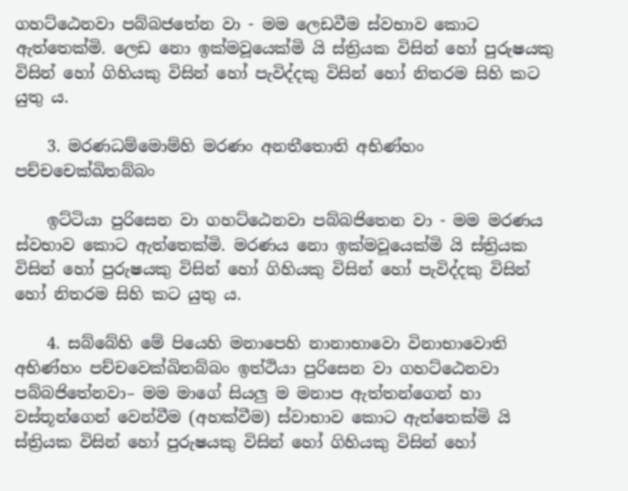ගහට්ඨෙනවා පබ්බජතේන වා - මම ලෙඩවීම ස්වභාව කොට ඇත්තෙක්මි. ලෙඩ නො ඉක්මවූයෙක්මි යි ස්ත්‍රියක විසින් හෝ පුරුෂයකු විසින් හෝ ගිහියකු විසින් හෝ පැවිද්දකු විසින් හෝ නිතරම සිහි කට යුතු ය.

    3. මරණධම්මොම්හි මරණං අනතීතොති අභිණ්හං පච්චචෙක්ඛිතබ්බං

    ඉට්ටියා පුරිසෙන වා ගහට්ඨෙනවා පබ්බජිතෙන වා - මම මරණය ස්වභාව කොට ඇත්තෙක්මි. මරණය නො ඉක්මවූයෙක්මි යි ස්ත්‍රියක විසින් හෝ පුරුෂයකු විසින් හෝ ගිහියකු විසින් හෝ පැවිද්දකු විසින් හෝ නිතරම සිහි කට යුතු ය.

    4. සබ්බේහි මේ පියෙහි මනාපෙහි නානාභාවො විනාභාවොති අභිණ්හං පච්චවෙක්ඛිතබ්බං ඉත්ථියා පුරිසෙන වා ගහට්ඨෙනවා පබ්බජිතේනවා– මම මාගේ සියලු ම මනාප ඇත්තන්ගෙන් හා වස්තූන්ගෙන් වෙන්වීම (අහක්වීම) ස්වාභාව කොට ඇත්තෙක්මි යි ස්ත්‍රියක විසින් හෝ පුරුෂයකු විසින් හෝ ගිහියකු විසින් හෝ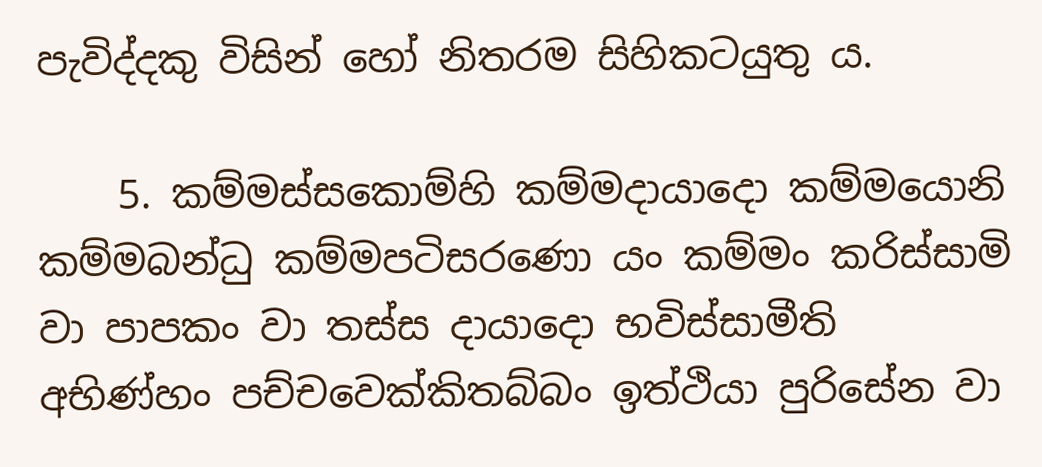පැවිද්දකු විසින් හෝ නිතරම සිහිකටයුතු ය.

    5. කම්මස්සකොම්හි කම්මදායාදො කම්මයොනි කම්මබන්ධු කම්මපටිසරණො යං කම්මං කරිස්සාමි වා පාපකං වා තස්ස දායාදො භවිස්සාමීති අභිණ්හං පච්චවෙක්කිතබ්බං ඉත්ථියා පුරිසේන වා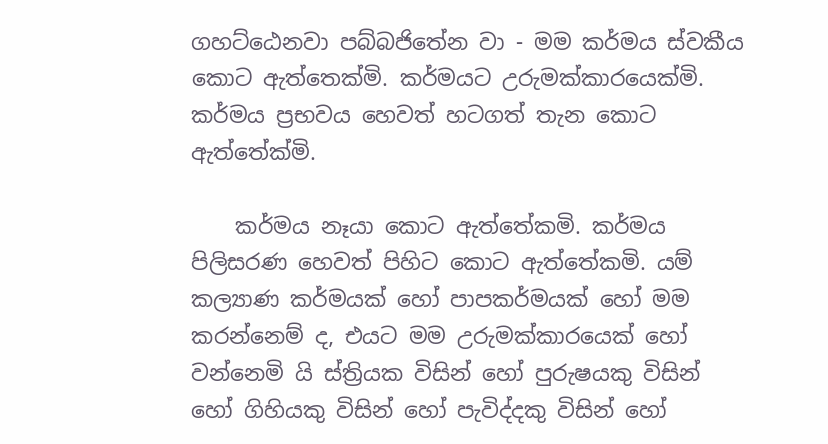ගහට්ඨෙනවා පබ්බජිතේන වා - මම කර්මය ස්වකීය කොට ඇත්තෙක්මි. කර්මයට උරුමක්කාරයෙක්මි. කර්මය ප්‍රභවය හෙවත් හටගත් තැන කොට ඇත්තේක්මි.

    කර්මය නෑයා කොට ඇත්තේකමි. කර්මය පිලිසරණ හෙවත් පිහිට කොට ඇත්තේකමි. යම් කල්‍යාණ කර්මයක් හෝ පාපකර්මයක් හෝ මම කරන්නෙම් ද, එයට මම උරුමක්කාරයෙක් හෝ වන්නෙමි යි ස්ත්‍රියක විසින් හෝ පුරුෂයකු විසින් හෝ ගිහියකු විසින් හෝ පැවිද්දකු විසින් හෝ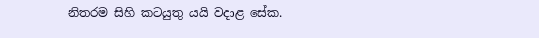නිතරම සිහි කටයුතු යයි වදාළ සේක.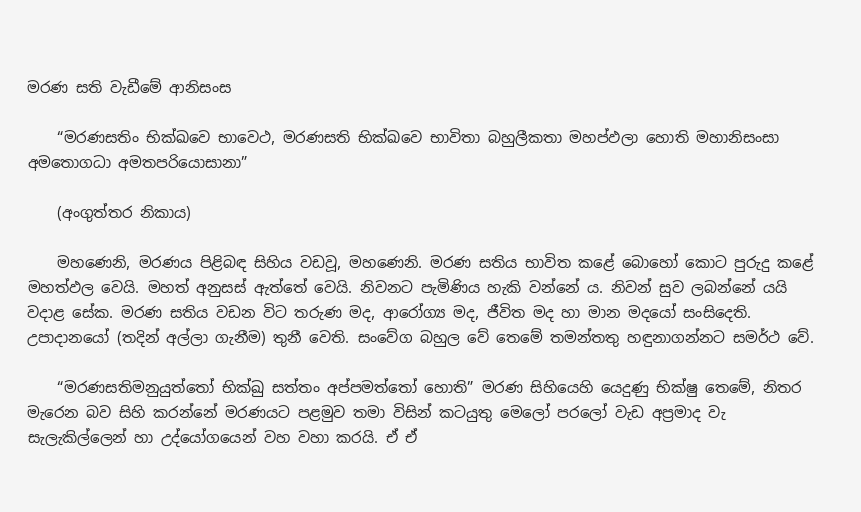මරණ සති වැඩීමේ ආනිසංස

    “මරණසතිං භික්ඛවෙ භාවෙථ, මරණසති භික්ඛවෙ භාවිතා බහුලීකතා මහප්ඵලා හොති මහානිසංසා අමතොගධා අමතපරියොසානා”

    (අංගුත්තර නිකාය)

    මහණෙනි, මරණය පිළිබඳ සිහිය වඩවූ, මහණෙනි. මරණ සතිය භාවිත කළේ බොහෝ කොට පුරුදු කළේ මහත්ඵල වෙයි. මහත් අනුසස් ඇත්තේ වෙයි. නිවනට පැමිණිය හැකි වන්නේ ය. නිවන් සුව ලබන්නේ යයි වදාළ සේක. මරණ සතිය වඩන විට තරුණ මද, ආරෝග්‍ය මද, ජීවිත මද හා මාන මදයෝ සංසිදෙති. උපාදානයෝ (තදින් අල්ලා ගැනීම) තුනී වෙති. සංවේග බහුල වේ තෙමේ තමන්තතු හඳුනාගන්නට සමර්ථ වේ.

    “මරණසතිමනුයුත්තෝ භික්ඛු සත්තං අප්පමත්තෝ හොති” මරණ සිහියෙහි යෙදුණු භික්ෂු තෙමේ, නිතර මැරෙන බව සිහි කරන්නේ මරණයට පළමුව තමා විසින් කටයුතු මෙලෝ පරලෝ වැඩ අප්‍රමාද වැ සැලැකිල්ලෙන් හා උද්යෝගයෙන් වහ වහා කරයි. ඒ ඒ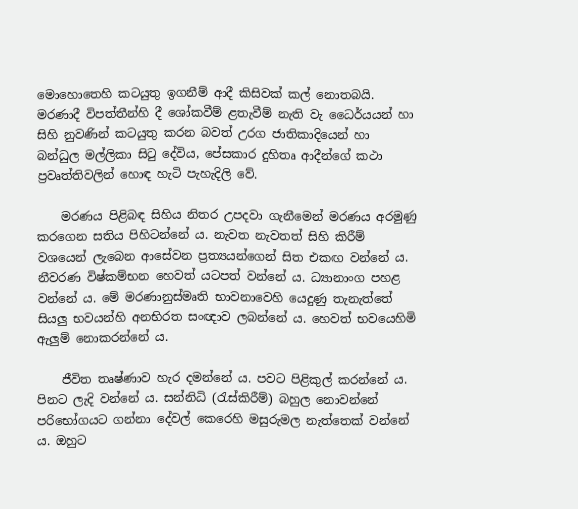මොහොතෙහි කටයුතු ඉගනීම් ආදී කිසිවක් කල් නොතබයි. මරණාදී විපත්තීන්හි දී ශෝකවීම් ළතැවීම් නැති වැ ධෛර්යයන් හා සිහි නුවණින් කටයුතු කරන බවත් උරග ජාතිකාදියෙන් හා බන්ධුල මල්ලිකා සිටු දේවිය, පේසකාර දුහිතෘ ආදීන්ගේ කථා ප්‍රවෘත්තිවලින් හොඳ හැටි පැහැදිලි වේ.

    මරණය පිළිබඳ සිහිය නිතර උපදවා ගැනීමෙන් මරණය අරමුණු කරගෙන සතිය පිහිටන්නේ ය. නැවත නැවතත් සිහි කිරීම් වශයෙන් ලැබෙන ආසේවන ප්‍රත්‍යයන්ගෙන් සිත එකඟ වන්නේ ය. නීවරණ විෂ්කම්භන හෙවත් යටපත් වන්නේ ය. ධ්‍යානාංග පහළ වන්නේ ය. මේ මරණානුස්මෘති භාවනාවෙහි යෙදුණු තැනැත්තේ සියලු භවයන්හි අනභිරත සංඥාව ලබන්නේ ය. හෙවත් භවයෙහිමි ඇලුම් නොකරන්නේ ය.

    ජීවිත තෘෂ්ණාව හැර දමන්නේ ය. පවට පිළිකුල් කරන්නේ ය. පිනට ලැදි වන්නේ ය. සන්නිධි (රැස්කිරීම්) බහුල නොවන්නේ පරිභෝගයට ගන්නා දේවල් කෙරෙහි මසුරුමල නැත්තෙක් වන්නේ ය. ඔහුට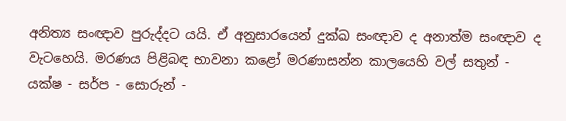අනිත්‍ය සංඥාව පුරුද්දට යයි. ඒ අනුසාරයෙන් දුක්ඛ සංඥාව ද අනාත්ම සංඥාව ද වැටහෙයි. මරණය පිළිබඳ භාවනා කළෝ මරණාසන්න කාලයෙහි වල් සතුන් - යක්ෂ - සර්ප - සොරුන් -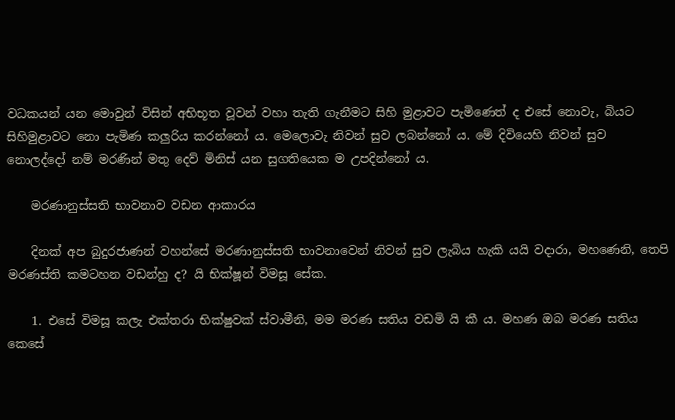වධකයන් යන මොවුන් විසින් අභිභූත වූවන් වහා තැති ගැනීමට සිහි මුළාවට පැමිණෙත් ද එසේ නොවැ, බියට සිහිමුළාවට නො පැමිණ කලුරිය කරන්නෝ ය. මෙලොවැ නිවන් සුව ලබන්නෝ ය. මේ දිවියෙහි නිවන් සුව නොලද්දෝ නම් මරණින් මතු දෙව් මිනිස් යන සුගතියෙක ම උපදින්නෝ ය.

    මරණානුස්සති භාවනාව වඩන ආකාරය

    දිනක් අප බුදුරජාණන් වහන්සේ මරණානුස්සති භාවනාවෙන් නිවන් සුව ලැබිය හැකි යයි වදාරා, මහණෙනි, තෙපි මරණස්ති කමටහන වඩන්හු ද? යි භික්ෂූන් විමසූ සේක.

    1. එසේ විමසූ කලැ එක්තරා භික්ෂුවක් ස්වාමීනි, මම මරණ සතිය වඩමි යි කී ය. මහණ ඔබ මරණ සතිය කෙසේ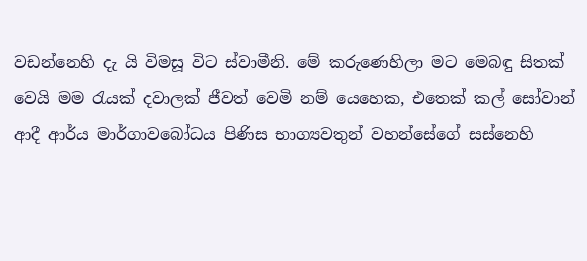වඩන්නෙහි දැ යි විමසූ විට ස්වාමීනි. මේ කරුණෙහිලා මට මෙබඳු සිතක් වෙයි මම රැයක් දවාලක් ජීවත් වෙමි නම් යෙහෙක, එතෙක් කල් සෝවාන් ආදී ආර්ය මාර්ගාවබෝධය පිණිස භාග්‍යවතුන් වහන්සේගේ සස්නෙහි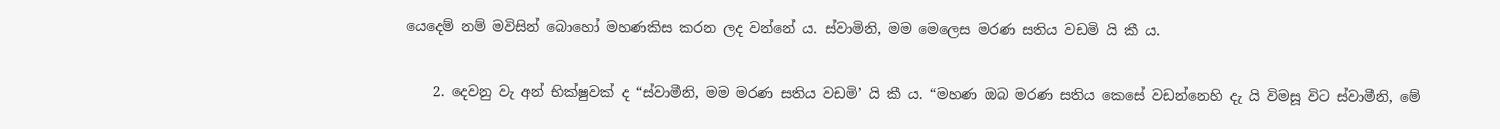යෙදෙම් නම් මවිසින් බොහෝ මහණකිස කරන ලද වන්නේ ය. ස්වාමිනි, මම මෙලෙස මරණ සතිය වඩමි යි කී ය.

    2. දෙවනු වැ අන් භික්ෂුවක් ද “ස්වාමීනි, මම මරණ සතිය වඩමි’ යි කී ය. “මහණ ඔබ මරණ සතිය කෙසේ වඩන්නෙහි දැ යි විමසූ විට ස්වාමීනි, මේ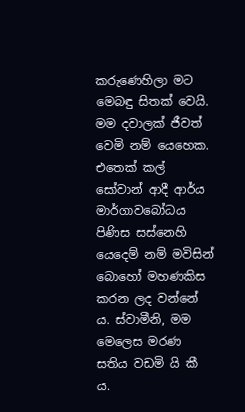කරුණෙහිලා මට මෙබඳු සිතක් වෙයි. මම දවාලක් ජීවත් වෙමි නම් යෙහෙක. එතෙක් කල් සෝවාන් ආදී ආර්ය මාර්ගාවබෝධය පිණිස සස්නෙහි යෙදෙම් නම් මවිසින් බොහෝ මහණකිස කරන ලද වන්නේ ය. ස්වාමීනි, මම මෙලෙස මරණ සතිය වඩමි යි කී ය.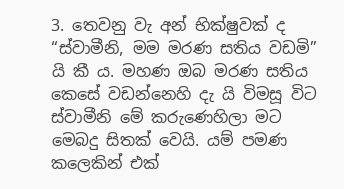3. තෙවනු වැ අන් භික්ෂුවක් ද “ස්වාමීනි, මම මරණ සතිය වඩමි” යි කී ය. මහණ ඔබ මරණ සතිය කෙසේ වඩන්නෙහි දැ යි විමසූ විට ස්වාමීනි මේ කරුණෙහිලා මට මෙබදු සිතක් වෙයි. යම් පමණ කලෙකින් එක්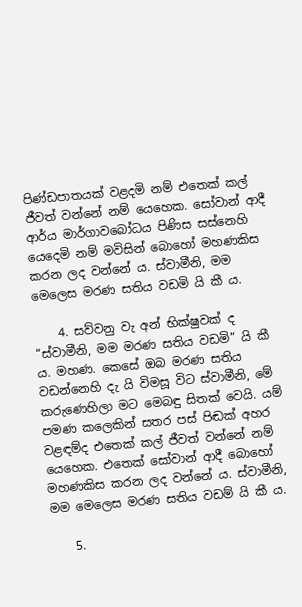පිණ්ඩපාතයක් වළදමි නම් එතෙක් කල් ජීවත් වන්නේ නම් යෙහෙක. සෝවාන් ආදී ආර්ය මාර්ගාවබෝධය පිණිස සස්නෙහි යෙදෙමි නම් මවිසින් බොහෝ මහණකිස කරන ලද වන්නේ ය. ස්වාමීනි, මම මෙලෙස මරණ සතිය වඩමි යි කී ය.

    4. සව්වනු වැ අන් භික්ෂුවක් ද “ස්වාමීනි, මම මරණ සතිය වඩමි” යි කී ය. මහණ. කෙසේ ඔබ මරණ සතිය වඩන්නෙහි දැ යි විමසූ විට ස්වාමීනි, මේ කරුණෙහිලා මට මෙබඳු සිතක් වෙයි. යම් පමණ කලෙකින් සතර පස් පිඬක් අහර වළඳම්ද එතෙක් කල් ජීවත් වන්නේ නම් යෙහෙක. එතෙක් සෝවාන් ආදී බොහෝ මහණකිස කරන ලද වන්නේ ය. ස්වාමීනි, මම මෙලෙස මරණ සතිය වඩම් යි කී ය.

    5.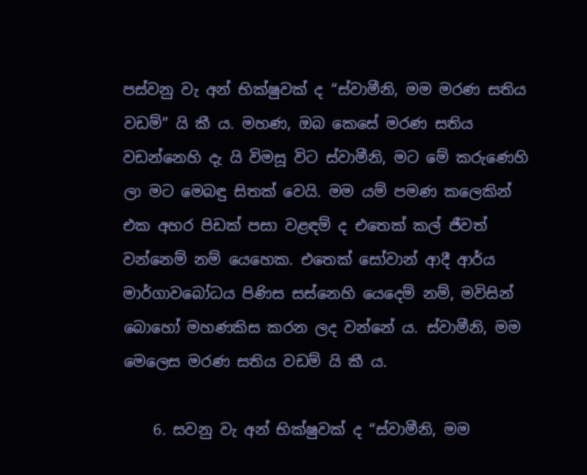පස්වනු වැ අන් භික්ෂුවක් ද “ස්වාමීනි, මම මරණ සතිය වඩම්” යි කී ය. මහණ, ඔබ කෙසේ මරණ සතිය වඩන්නෙහි දැ යි විමසූ විට ස්වාමීනි, මට මේ කරුණෙහි ලා මට මෙබඳු සිතක් වෙයි. මම යම් පමණ කලෙකින් එක අහර පිඩක් පසා වළඳම් ද එතෙක් කල් ජීවත් වන්නෙම් නම් යෙහෙක. එතෙක් සෝවාන් ආදී ආර්ය මාර්ගාවබෝධය පිණිස සස්නෙහි යෙදෙම් නම්, මවිසින් බොහෝ මහණකිස කරන ලද වන්නේ ය. ස්වාමීනි, මම මෙලෙස මරණ සතිය වඩම් යි කී ය.

    6. සවනු වැ අන් භික්ෂුවක් ද “ස්වාමීනි, මම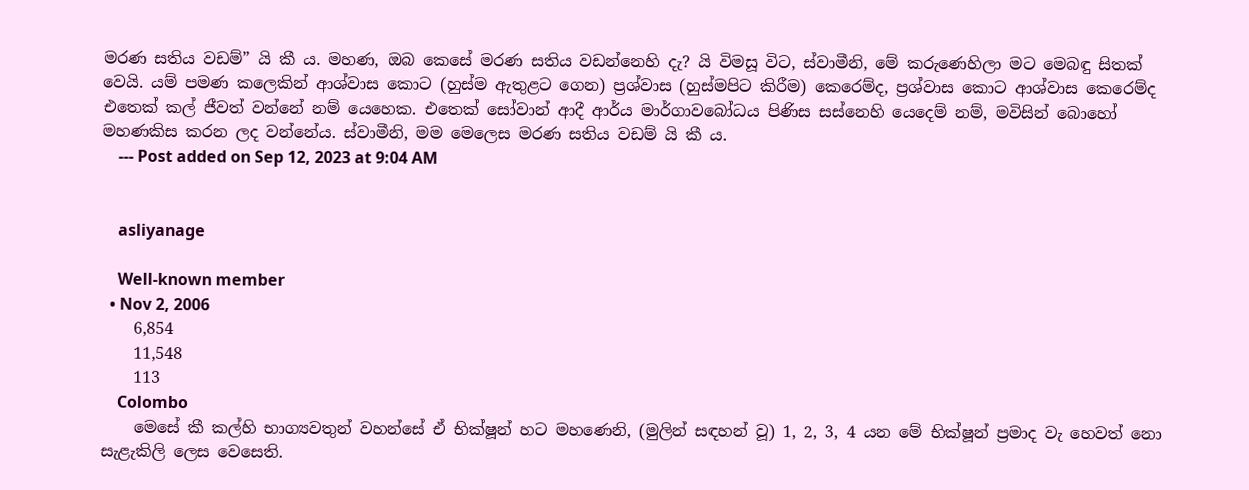මරණ සතිය වඩම්” යි කී ය. මහණ, ඔබ කෙසේ මරණ සතිය වඩන්නෙහි දැ? යි විමසූ විට, ස්වාමීනි, මේ කරුණෙහිලා මට මෙබඳු සිතක් වෙයි. යම් පමණ කලෙකින් ආශ්වාස කොට (හුස්ම ඇතුළට ගෙන) ප්‍රශ්වාස (හුස්මපිට කිරීම) කෙරෙම්ද, ප්‍රශ්වාස කොට ආශ්වාස කෙරෙම්ද එතෙක් කල් ජීවත් වන්නේ නම් යෙහෙක. එතෙක් සෝවාන් ආදී ආර්ය මාර්ගාවබෝධය පිණිස සස්නෙහි යෙදෙම් නම්, මවිසින් බොහෝ මහණකිස කරන ලද වන්නේය. ස්වාමීනි, මම මෙලෙස මරණ සතිය වඩම් යි කී ය.
    --- Post added on Sep 12, 2023 at 9:04 AM


    asliyanage

    Well-known member
  • Nov 2, 2006
    6,854
    11,548
    113
    Colombo
    මෙසේ කී කල්හි භාග්‍යවතුන් වහන්සේ ඒ භික්ෂූන් හට මහණෙනි, (මුලින් සඳහන් වූ) 1, 2, 3, 4 යන මේ භික්ෂූන් ප්‍රමාද වැ හෙවත් නො සැළැකිලි ලෙස වෙසෙති.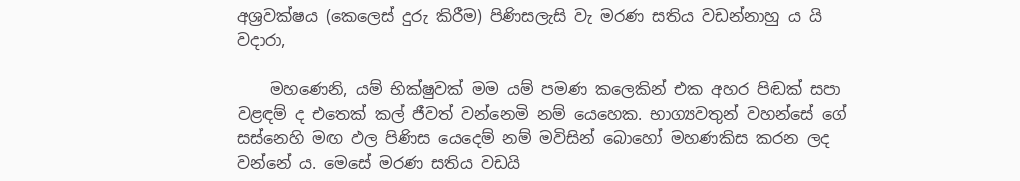අශ්‍රවක්ෂය (කෙලෙස් දුරු කිරීම) පිණිසලැසි වැ මරණ සතිය වඩන්නාහු ය යි වදාරා,

    මහණෙනි, යම් භික්ෂුවක් මම යම් පමණ කලෙකින් එක අහර පිඬක් සපා වළඳම් ද එතෙක් කල් ජීවත් වන්නෙමි නම් යෙහෙක. භාග්‍යවතුන් වහන්සේ ගේ සස්නෙහි මඟ ඵල පිණිස යෙදෙම් නම් මවිසින් බොහෝ මහණකිස කරන ලද වන්නේ ය. මෙසේ මරණ සතිය වඩයි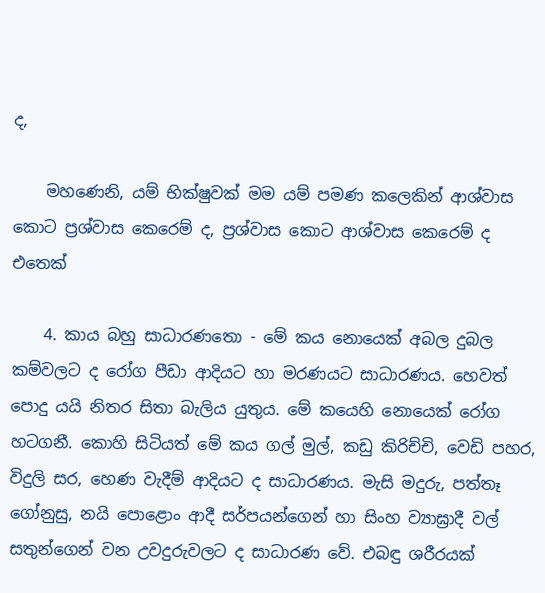ද,

    මහණෙනි, යම් භික්ෂුවක් මම යම් පමණ කලෙකින් ආශ්වාස කොට ප්‍රශ්වාස කෙරෙම් ද, ප්‍රශ්වාස කොට ආශ්වාස කෙරෙම් ද එතෙක්

    4. කාය බහු සාධාරණතො - මේ කය නොයෙක් අබල දුබල කම්වලට ද රෝග පීඩා ආදියට හා මරණයට සාධාරණය. හෙවත් පොදු යයි නිතර සිතා බැලිය යුතුය. මේ කයෙහි නොයෙක් රෝග හටගනී. කොහි සිටියත් මේ කය ගල් මුල්, කඩු කිරිච්චි, වෙඩි පහර, විදුලි සර, හෙණ වැදීම් ආදියට ද සාධාරණය. මැසි මදුරු, පත්තෑ ගෝනුසු, නයි පොළොං ආදී සර්පයන්ගෙන් හා සිංහ ව්‍යාඝ්‍රාදී වල් සතුන්ගෙන් වන උවදුරුවලට ද සාධාරණ වේ. එබඳු ශරීරයක්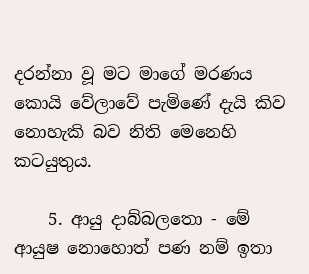දරන්නා වූ මට මාගේ මරණය කොයි වේලාවේ පැමිණේ දැයි කිව නොහැකි බව නිති මෙනෙහි කටයුතුය.

    5. ආයු දාබ්බලතො - මේ ආයුෂ නොහොත් පණ නම් ඉතා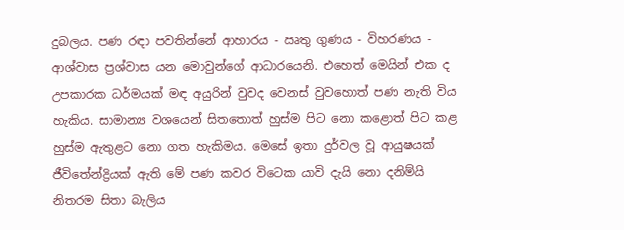දුබලය. පණ රඳා පවතින්නේ ආහාරය - ඍතු ගුණය - විහරණය - ආශ්වාස ප්‍රශ්වාස යන මොවුන්ගේ ආධාරයෙනි. එහෙත් මෙයින් එක ද උපකාරක ධර්මයක් මඳ අයුරින් වුවද වෙනස් වුවහොත් පණ නැති විය හැකිය. සාමාන්‍ය වශයෙන් සිතතොත් හුස්ම පිට නො කළොත් පිට කළ හුස්ම ඇතුළට නො ගත හැකිමය. මෙසේ ඉතා දුර්වල වූ ආයුෂයක් ජීවිතේන්ද්‍රියක් ඇති මේ පණ කවර විටෙක යාවි දැයි නො දනිම්යි නිතරම සිතා බැලිය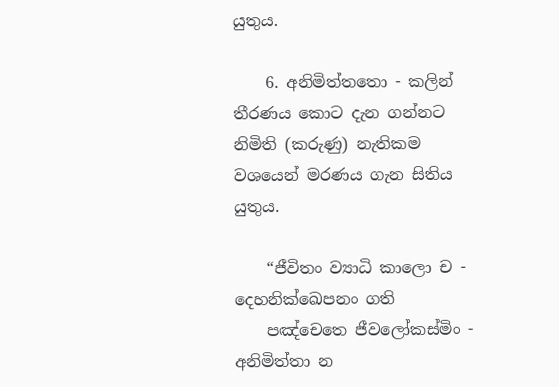යුතුය.

    6. අනිමිත්තතො - කලින් තීරණය කොට දැන ගන්නට නිමිති (කරුණු) නැතිකම වශයෙන් මරණය ගැන සිතිය යුතුය.

    “ජීවිතං ව්‍යාධි කාලො ච - දෙහනික්ඛෙපනං ගති
    පඤ්චෙතෙ ජීවලෝකස්මිං - අනිමිත්තා න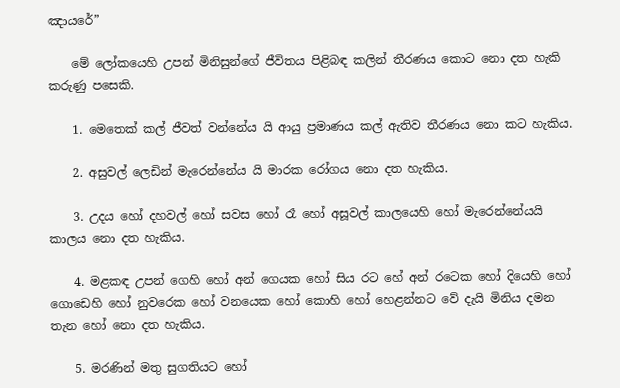ඤායරේ”

    මේ ලෝකයෙහි උපන් මිනිසුන්ගේ ජීවිතය පිළිබඳ කලින් තීරණය කොට නො දත හැකි කරුණු පසෙකි.

    1. මෙතෙක් කල් ජීවත් වන්නේය යි ආයු ප්‍රමාණය කල් ඇතිව තීරණය නො කට හැකිය.

    2. අසුවල් ලෙඩින් මැරෙන්නේය යි මාරක රෝගය නො දත හැකිය.

    3. උදය හෝ දහවල් හෝ සවස හෝ රෑ හෝ අසූවල් කාලයෙහි හෝ මැරෙන්නේයයි කාලය නො දත හැකිය.

    4. මළකඳ උපන් ගෙහි හෝ අන් ගෙයක හෝ සිය රට හේ අන් රටෙක හෝ දියෙහි හෝ ගොඩෙහි හෝ නුවරෙක හෝ වනයෙක හෝ කොහි හෝ හෙළන්නට වේ දැයි මිනිය දමන තැන හෝ නො දත හැකිය.

    5. මරණින් මතු සුගතියට හෝ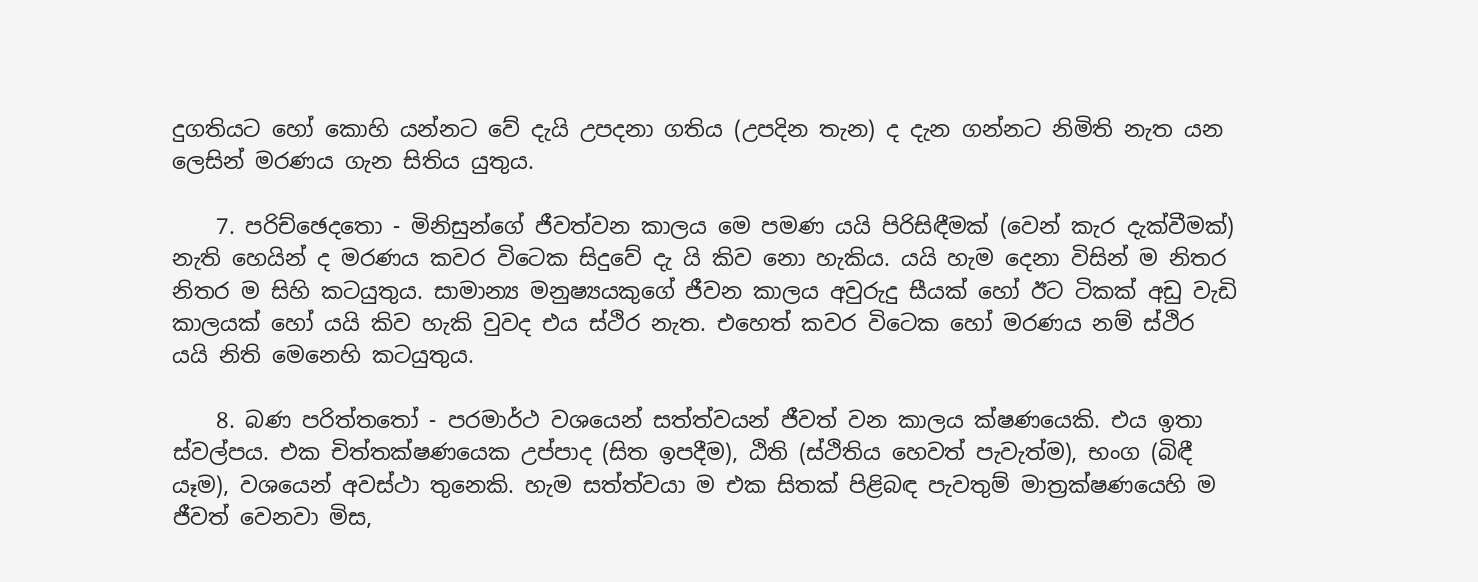දුගතියට හෝ කොහි යන්නට වේ දැයි උපදනා ගතිය (උපදින තැන) ද දැන ගන්නට නිමිති නැත යන ලෙසින් මරණය ගැන සිතිය යුතුය.

    7. පරිච්ඡෙදතො - මිනිසුන්ගේ ජීවත්වන කාලය මෙ පමණ යයි පිරිසිඳීමක් (වෙන් කැර දැක්වීමක්) නැති හෙයින් ද මරණය කවර විටෙක සිදුවේ දැ යි කිව නො හැකිය. යයි හැම දෙනා විසින් ම නිතර නිතර ම සිහි කටයුතුය. සාමාන්‍ය මනුෂ්‍යයකුගේ ජීවන කාලය අවුරුදු සීයක් හෝ ඊට ටිකක් අඩු වැඩි කාලයක් හෝ යයි කිව හැකි වුවද එය ස්ථිර නැත. එහෙත් කවර විටෙක හෝ මරණය නම් ස්ථිර යයි නිති මෙනෙහි කටයුතුය.

    8. බණ පරිත්තතෝ - පරමාර්ථ වශයෙන් සත්ත්වයන් ජීවත් වන කාලය ක්ෂණයෙකි. එය ඉතා ස්වල්පය. එක චිත්තක්ෂණයෙක උප්පාද (සිත ඉපදීම), ඨිති (ස්ථිතිය හෙවත් පැවැත්ම), භංග (බිඳී යෑම), වශයෙන් අවස්ථා තුනෙකි. හැම සත්ත්වයා ම එක සිතක් පිළිබඳ පැවතුම් මාත්‍රක්ෂණයෙහි ම ජීවත් වෙනවා මිස,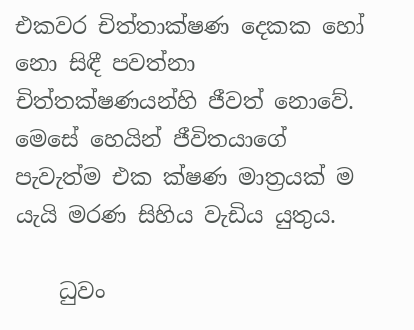එකවර චිත්තාක්ෂණ දෙකක හෝ නො සිඳී පවත්නා චිත්තක්ෂණයන්හි ජීවත් නොවේ. මෙසේ හෙයින් ජීවිතයාගේ පැවැත්ම එක ක්ෂණ මාත්‍රයක් ම යැයි මරණ සිහිය වැඩිය යුතුය.

    ධුවං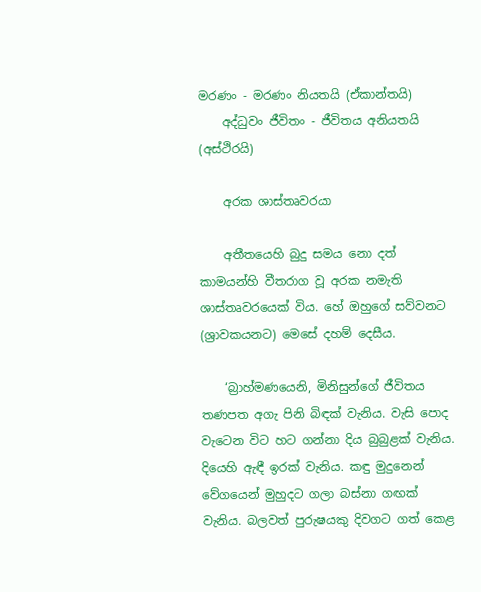මරණං - මරණං නියතයි (ඒකාන්තයි)
    අද්ධුවං ජීවිතං - ජීවිතය අනියතයි (අස්ථිරයි)

    අරක ශාස්තෘවරයා

    අතීතයෙහි බුදු සමය නො දත් කාමයන්හි වීතරාග වූ අරක නමැති ශාස්තෘවරයෙක් විය. හේ ඔහුගේ සව්වනට (ශ්‍රාවකයනට) මෙසේ දහම් දෙසීය.

    ‘බ්‍රාහ්මණයෙනි, මිනිසුන්ගේ ජීවිතය තණපත අගැ පිනි බිඳක් වැනිය. වැසි පොද වැටෙන විට හට ගන්නා දිය බුබුළක් වැනිය. දියෙහි ඇඳී ඉරක් වැනිය. කඳු මුදුනෙන් වේගයෙන් මුහුදට ගලා බස්නා ගඟක් වැනිය. බලවත් පුරුෂයකු දිවගට ගත් කෙළ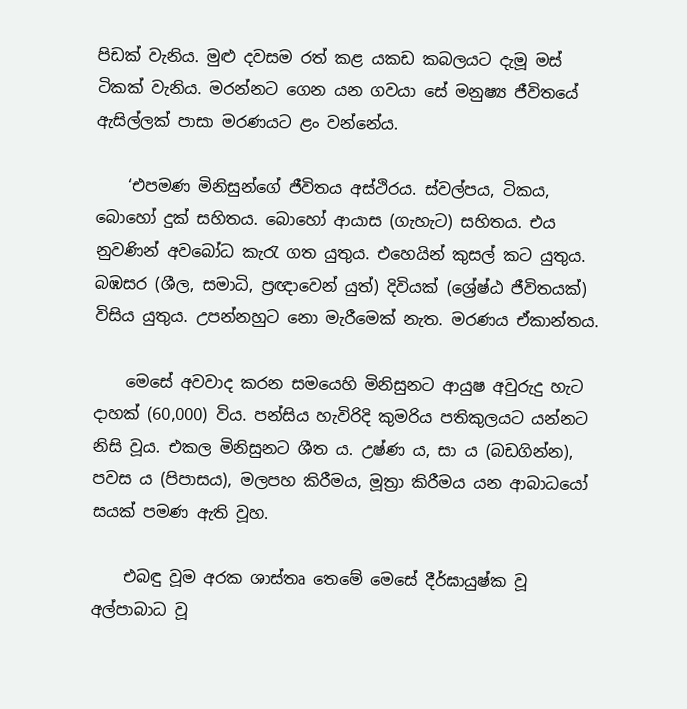පිඩක් වැනිය. මුළු දවසම රත් කළ යකඩ කබලයට දැමූ මස් ටිකක් වැනිය. මරන්නට ගෙන යන ගවයා සේ මනුෂ්‍ය ජීවිතයේ ඇසිල්ලක් පාසා මරණයට ළං වන්නේය.

    ‘එපමණ මිනිසුන්ගේ ජීවිතය අස්ථිරය. ස්වල්පය, ටිකය, බොහෝ දුක් සහිතය. බොහෝ ආයාස (ගැහැට) සහිතය. එය නුවණින් අවබෝධ කැරැ ගත යුතුය. එහෙයින් කුසල් කට යුතුය. බඹසර (ශීල, සමාධි, ප්‍රඥාවෙන් යුත්) දිවියක් (ශ්‍රේෂ්ඨ ජීවිතයක්) විසිය යුතුය. උපන්නහුට නො මැරීමෙක් නැත. මරණය ඒකාන්තය.

    මෙසේ අවවාද කරන සමයෙහි මිනිසුනට ආයුෂ අවුරුදු හැට දාහක් (60,000) විය. පන්සිය හැවිරිදි කුමරිය පතිකුලයට යන්නට නිසි වූය. එකල මිනිසුනට ශීත ය. උෂ්ණ ය, සා ය (බඩගින්න), පවස ය (පිපාසය), මලපහ කිරීමය, මූත්‍රා කිරීමය යන ආබාධයෝ සයක් පමණ ඇති වූහ.

    එබඳු වූම අරක ශාස්තෘ තෙමේ මෙසේ දීර්ඝායුෂ්ක වූ අල්පාබාධ වූ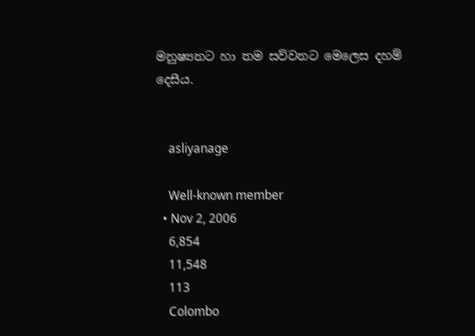මනුෂ්‍යනට හා තම සව්වනට මෙලෙස දහම් දෙසීය.


    asliyanage

    Well-known member
  • Nov 2, 2006
    6,854
    11,548
    113
    Colombo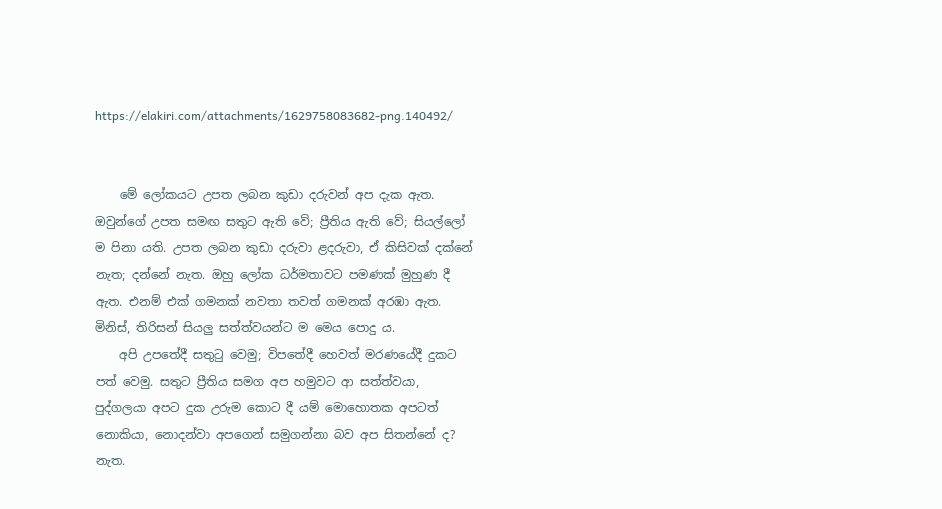https://elakiri.com/attachments/1629758083682-png.140492/


    මේ ලෝකයට උපත ලබන කුඩා දරුවන් අප දැක ඇත. ඔවුන්ගේ උපත සමඟ සතුට ඇති වේ; ප්‍රීතිය ඇති වේ; සියල්ලෝ ම පිනා යති. උපත ලබන කුඩා දරුවා ළදරුවා, ඒ කිසිවක් දක්නේ නැත; දන්නේ නැත. ඔහු ලෝක ධර්මතාවට පමණක් මුහුණ දී ඇත. එනම් එක් ගමනක් නවතා තවත් ගමනක් අරඹා ඇත. මිනිස්, තිරිසන් සියලු සත්ත්වයන්ට ම මෙය පොදු ය.
    අපි උපතේදී සතුටු වෙමු; විපතේදී හෙවත් මරණයේදී දුකට පත් වෙමු. සතුට ප්‍රීතිය සමග අප හමුවට ආ සත්ත්වයා, පුද්ගලයා අපට දුක උරුම කොට දී යම් මොහොතක අපටත් නොකියා, නොදන්වා අපගෙන් සමුගන්නා බව අප සිතන්නේ ද? නැත.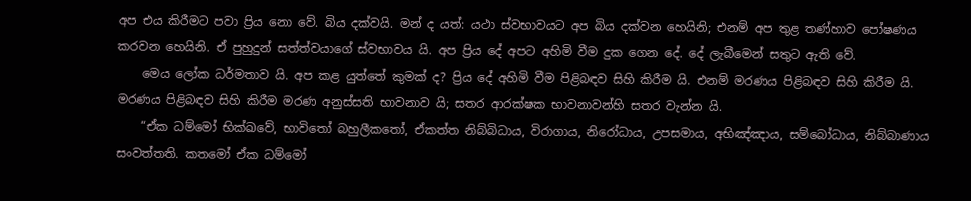අප එය කිරීමට පවා ප්‍රිය නො වේ. බිය දක්වයි. මන් ද යත්: යථා ස්වභාවයට අප බිය දක්වන හෙයිනි; එනම් අප තුළ තණ්හාව පෝෂණය කරවන හෙයිනි. ඒ පුහුදුන් සත්ත්වයාගේ ස්වභාවය යි. අප ප්‍රිය දේ අපට අහිමි වීම දුක ගෙන දේ. දේ ලැබීමෙන් සතුට ඇති වේ.
    මෙය ලෝක ධර්මතාව යි. අප කළ යුත්තේ කුමක් ද? ප්‍රිය දේ අහිමි වීම පිළිබඳව සිහි කිරීම යි. එනම් මරණය පිළිබඳව සිහි කිරීම යි. මරණය පිළිබඳව සිහි කිරීම මරණ අනුස්සති භාවනාව යි; සතර ආරක්ෂක භාවනාවන්හි සතර වැන්න යි.
    “ඒක ධම්මෝ භික්ඛවේ, භාවිතෝ බහුලීකතෝ, ඒකත්ත නිබ්බිධාය, විරාගාය, නිරෝධාය, උපසමාය, අභිඤ්ඤාය, සම්බෝධාය, නිබ්බාණාය සංවත්තති. කතමෝ ඒක ධම්මෝ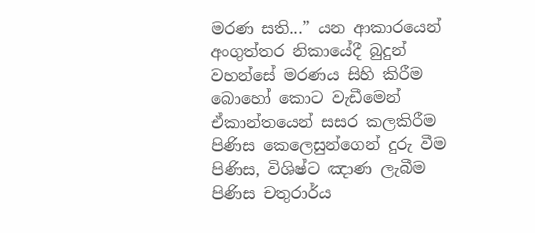මරණ සති...” යන ආකාරයෙන් අංගුත්තර නිකායේදී බුදුන් වහන්සේ මරණය සිහි කිරීම බොහෝ කොට වැඩීමෙන් ඒකාන්තයෙන් සසර කලකිරීම පිණිස කෙලෙසුන්ගෙන් දුරු වීම පිණිස, විශිෂ්ට ඤාණ ලැබීම පිණිස චතුරාර්ය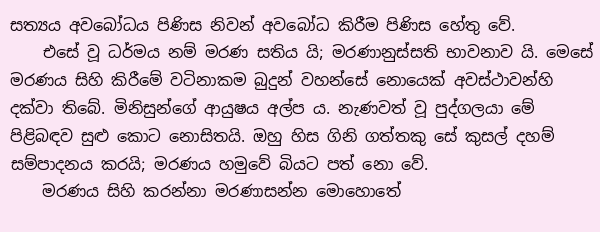සත්‍යය අවබෝධය පිණිස නිවන් අවබෝධ කිරීම පිණිස හේතු වේ.
    එසේ වූ ධර්මය නම් මරණ සතිය යි; මරණානුස්සති භාවනාව යි. මෙසේ මරණය සිහි කිරීමේ වටිනාකම බුදුන් වහන්සේ නොයෙක් අවස්ථාවන්හි දක්වා තිබේ. මිනිසුන්ගේ ආයුෂය අල්ප ය. නැණවත් වූ පුද්ගලයා මේ පිළිබඳව සුළු කොට නොසිතයි. ඔහු හිස ගිනි ගත්තකු සේ කුසල් දහම් සම්පාදනය කරයි; මරණය හමුවේ බියට පත් නො වේ.
    මරණය සිහි කරන්නා මරණාසන්න මොහොතේ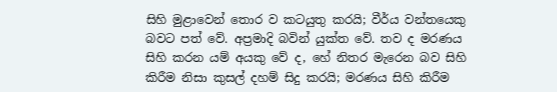සිහි මුළාවෙන් තොර ව කටයුතු කරයි; වීර්ය වන්තයෙකු බවට පත් වේ. අප්‍රමාදි බවින් යුක්ත වේ. තව ද මරණය සිහි කරන යම් අයකු වේ ද, හේ නිතර මැරෙන බව සිහි කිරීම නිසා කුසල් දහම් සිදු කරයි; මරණය සිහි කිරීම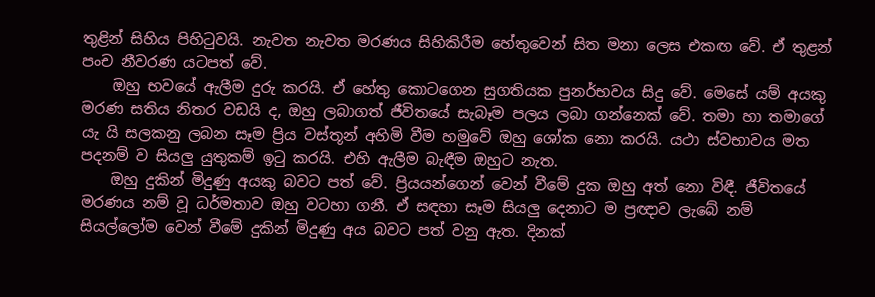තුළින් සිහිය පිහිටුවයි. නැවත නැවත මරණය සිහිකිරීම හේතුවෙන් සිත මනා ලෙස එකඟ වේ. ඒ තුළන් පංච නීවරණ යටපත් වේ.
    ඔහු භවයේ ඇලීම දුරු කරයි. ඒ හේතු කොටගෙන සුගතියක පුනර්භවය සිදු වේ. මෙසේ යම් අයකු මරණ සතිය නිතර වඩයි ද, ඔහු ලබාගත් ජීවිතයේ සැබෑම පලය ලබා ගන්නෙක් වේ. තමා හා තමාගේ යැ යි සලකනු ලබන සෑම ප්‍රිය වස්තූන් අහිමි වීම හමුවේ ඔහු ශෝක නො කරයි. යථා ස්වභාවය මත පදනම් ව සියලු යුතුකම් ඉටු කරයි. එහි ඇලීම බැඳීම ඔහුට නැත.
    ඔහු දුකින් මිදුණු අයකු බවට පත් වේ. ප්‍රියයන්ගෙන් වෙන් වීමේ දුක ඔහු අත් නො විඳී. ජීවිතයේ මරණය නම් වූ ධර්මතාව ඔහු වටහා ගනී. ඒ සඳහා සෑම සියලු දෙනාට ම ප්‍රඥාව ලැබේ නම් සියල්ලෝම වෙන් වීමේ දුකින් මිදුණු අය බවට පත් වනු ඇත. දිනක්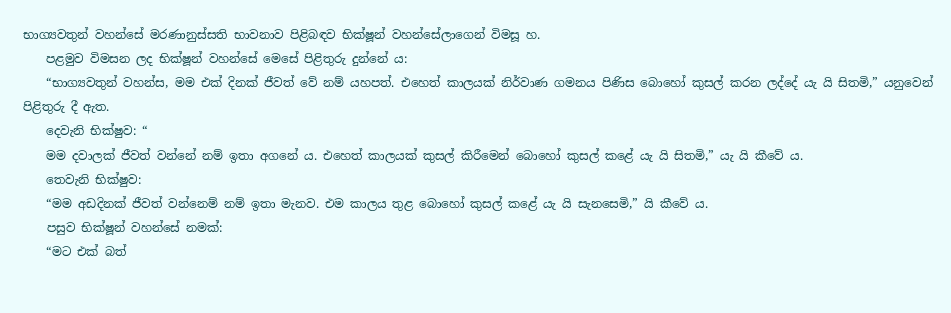භාග්‍යවතුන් වහන්සේ මරණානුස්සති භාවනාව පිළිබඳව භික්ෂූන් වහන්සේලාගෙන් විමසූ හ.
    පළමුව විමසන ලද භික්ෂූන් වහන්සේ මෙසේ පිළිතුරු දුන්නේ ය:
    “භාග්‍යවතුන් වහන්ස, මම එක් දිනක් ජීවත් වේ නම් යහපත්. එහෙත් කාලයක් නිර්වාණ ගමනය පිණිස බොහෝ කුසල් කරන ලද්දේ යැ යි සිතමි,” යනුවෙන් පිළිතුරු දී ඇත.
    දෙවැනි භික්ෂුව: “
    මම දවාලක් ජීවත් වන්නේ නම් ඉතා අගනේ ය. එහෙත් කාලයක් කුසල් කිරීමෙන් බොහෝ කුසල් කළේ යැ යි සිතමි,” යැ යි කීවේ ය.
    තෙවැනි භික්ෂුව:
    “මම අඩදිනක් ජීවත් වන්නෙම් නම් ඉතා මැනව. එම කාලය තුළ බොහෝ කුසල් කළේ යැ යි සැනසෙමි,” යි කීවේ ය.
    පසුව භික්ෂූන් වහන්සේ නමක්:
    “මට එක් බත්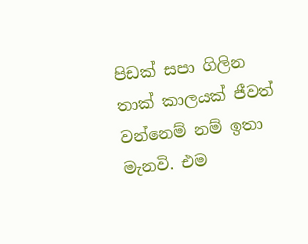පිඩක් සපා ගිලින තාක් කාලයක් ජීවත් වන්නෙම් නම් ඉතා මැනවි. එම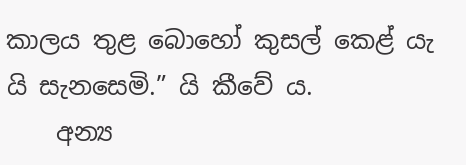කාලය තුළ බොහෝ කුසල් කෙළ් යැ යි සැනසෙමි.” යි කීවේ ය.
    අන්‍ය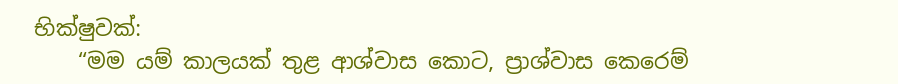භික්ෂුවක්:
    “මම යම් කාලයක් තුළ ආශ්වාස කොට, ප්‍රාශ්වාස කෙරෙම්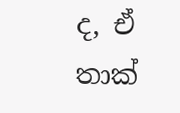ද, ඒ තාක්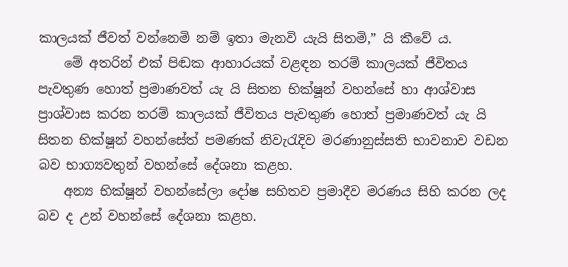කාලයක් ජීවත් වන්නෙමි නම් ඉතා මැනවි යැයි සිතමි,” යි කීවේ ය.
    මේ අතරින් එක් පිඬක ආහාරයක් වළඳන තරම් කාලයක් ජීවිතය පැවතුණ හොත් ප්‍රමාණවත් යැ යි සිතන භික්ෂූන් වහන්සේ හා ආශ්වාස ප්‍රාශ්වාස කරන තරම් කාලයක් ජීවිතය පැවතුණ හොත් ප්‍රමාණවත් යැ යි සිතන භික්ෂූන් වහන්සේත් පමණක් නිවැරැදිව මරණානුස්සති භාවනාව වඩන බව භාග්‍යවතුන් වහන්සේ දේශනා කළහ.
    අන්‍ය භික්ෂූන් වහන්සේලා දෝෂ සහිතව ප්‍රමාදීව මරණය සිහි කරන ලද බව ද උන් වහන්සේ දේශනා කළහ.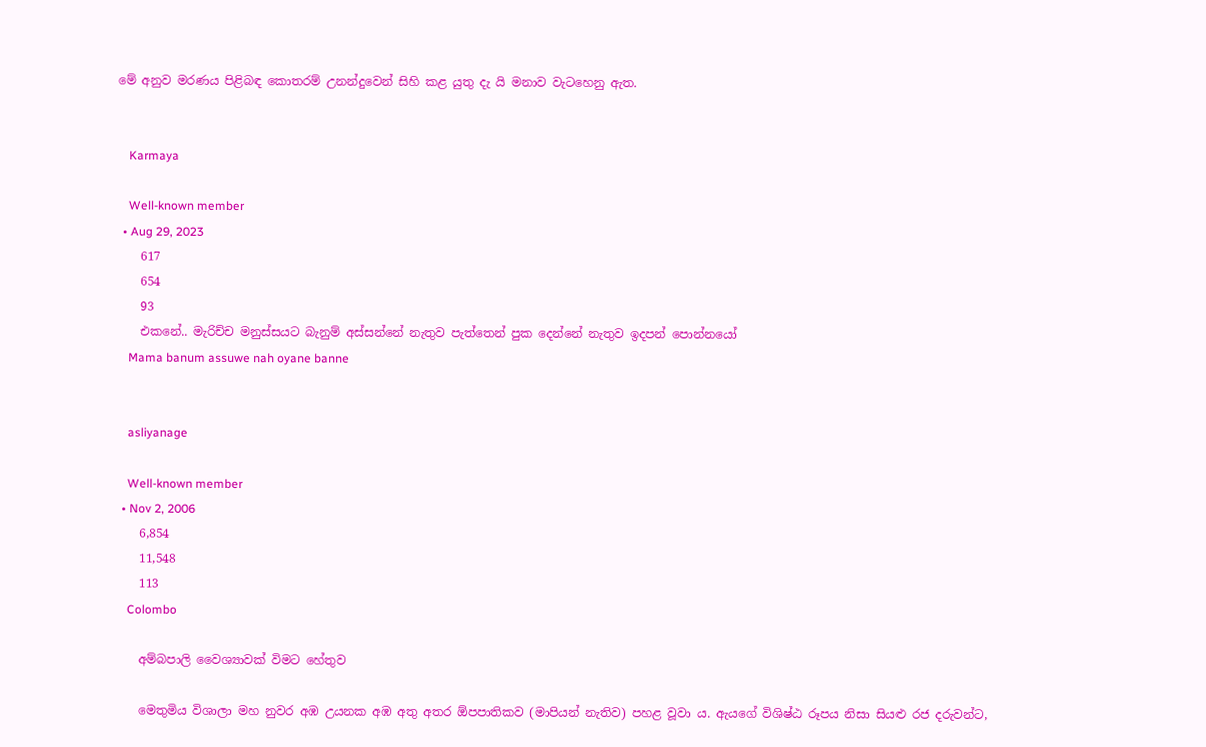මේ අනුව මරණය පිළිබඳ කොතරම් උනන්දුවෙන් සිහි කළ යුතු දැ යි මනාව වැටහෙනු ඇත.


    Karmaya

    Well-known member
  • Aug 29, 2023
    617
    654
    93
    එකනේ.. මැරිච්ච මනුස්සයට බැනුම් අස්සන්නේ නැතුව පැත්තෙන් පුක දෙන්නේ නැතුව ඉදපන් පොන්නයෝ
    Mama banum assuwe nah oyane banne


    asliyanage

    Well-known member
  • Nov 2, 2006
    6,854
    11,548
    113
    Colombo

    අම්බපාලි වෛශ්‍යාවක් විමට හේතුව

    මෙතුමිය විශාලා මහ නුවර අඹ උයනක අඹ අතු අතර ඕපපාතිකව (මාපියන් නැතිව) පහළ වූවා ය. ඇයගේ විශිෂ්ඨ රූපය නිසා සියළු රජ දරුවන්ට,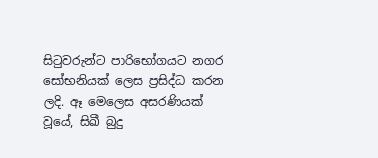සිටුවරුන්ට පාරිභෝගයට නගර සෝභනියක් ලෙස ප්‍රසිද්ධ කරන ලදි. ඈ මෙලෙස අසරණියක් වූයේ, සිඛී බුදු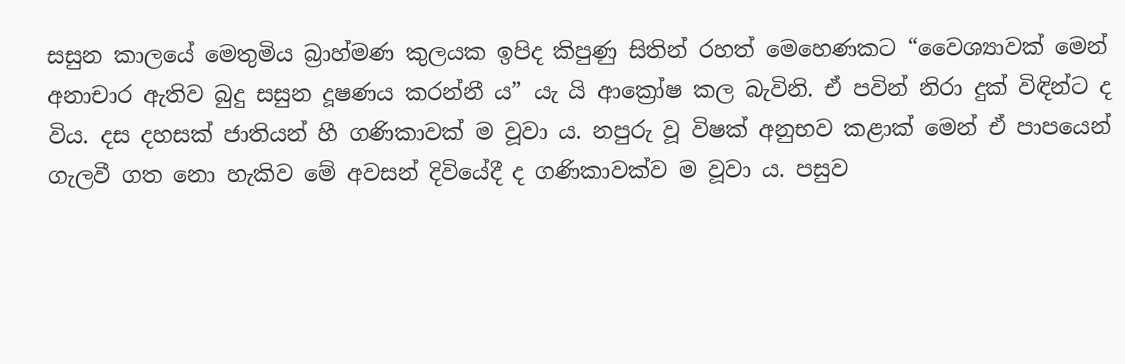සසුන කාලයේ මෙතුමිය බ්‍රාහ්මණ කුලයක ඉපිද කිපුණු සිතින් රහත් මෙහෙණකට “වෛශ්‍යාවක් මෙන් අනාචාර ඇතිව බුදු සසුන දූෂණය කරන්නී ය” යැ යි ආක්‍රෝෂ කල බැවිනි. ඒ පවින් නිරා දුක් විඳින්ට ද විය. දස දහසක් ජාතියන් හී ගණිකාවක් ම වූවා ය. නපුරු වූ විෂක් අනුභව කළාක් මෙන් ඒ පාපයෙන් ගැලවී ගත නො හැකිව මේ අවසන් දිවියේදී ද ගණිකාවක්ව ම වූවා ය. පසුව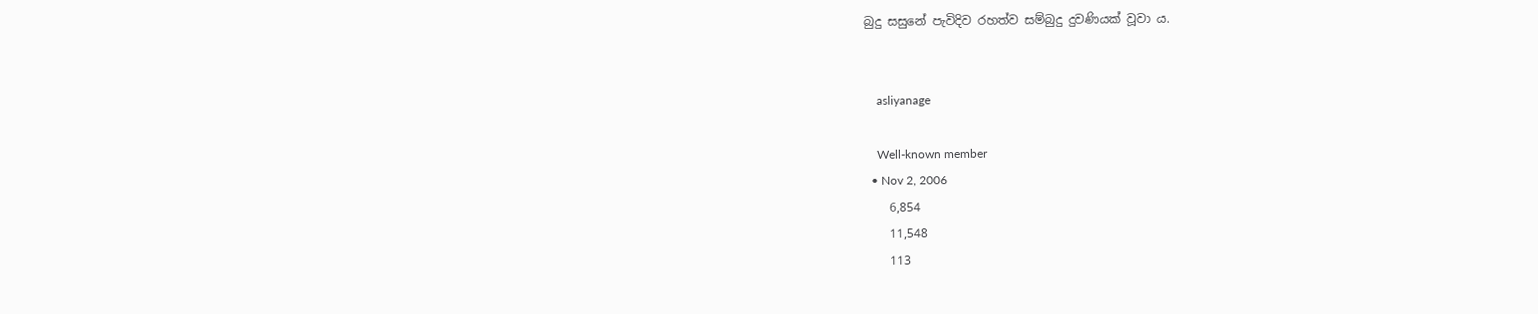බුදු සසුනේ පැවිදිව රහත්ව සම්බුදු දුවණියක් වූවා ය.


    asliyanage

    Well-known member
  • Nov 2, 2006
    6,854
    11,548
    113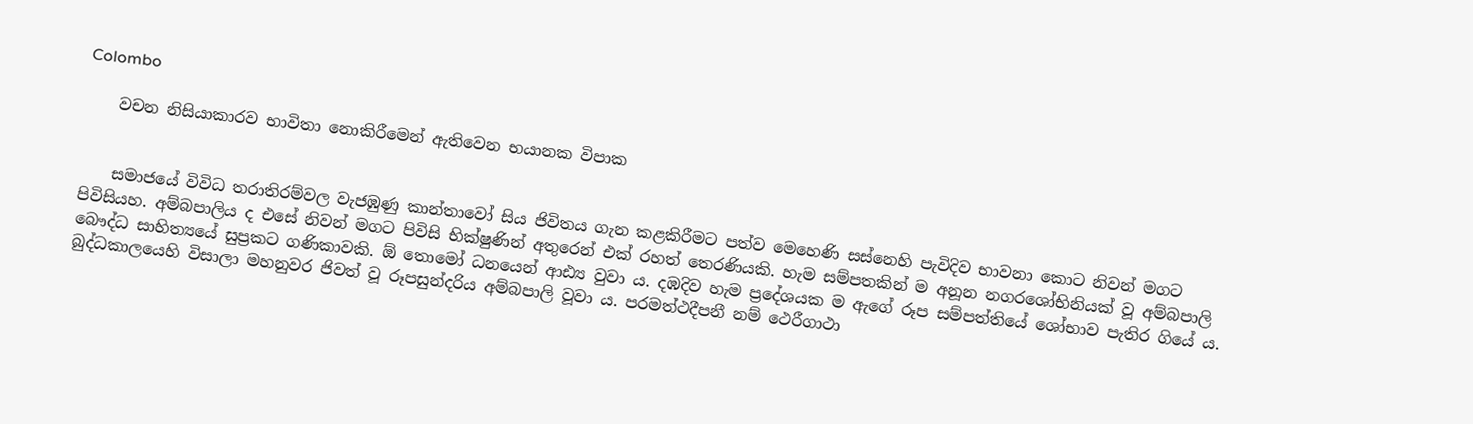Colombo

    වචන නිසියාකාරව භාවිතා නොකිරීමෙන් ඇතිවෙන භයානක විපාක


    සමාජයේ විවිධ තරාතිරම්වල වැජඹුණු කාන්තාවෝ සිය ජිවිතය ගැන කළකිරීමට පත්ව මෙහෙණි සස්නෙහි පැවිදිව භාවනා කොට නිවන් මගට පිවිසියහ. අම්බපාලිය ද එසේ නිවන් මගට පිවිසි භික්ෂුණින් අතුරෙන් එක් රහත් තෙරණියකි. හැම සම්පතකින් ම අනූන නගරශෝභිනියක් වූ අම්බපාලි බෞද්ධ සාහිත්‍යයේ සුප්‍රකට ගණිකාවකි. ඕ තොමෝ ධනයෙන් ආඪ්‍ය වුවා ය. දඹදිව හැම ප්‍රදේශයක ම ඇගේ රූප සම්පත්තියේ ශෝභාව පැතිර ගියේ ය. බුද්ධකාලයෙහි විසාලා මහනුවර ජිවත් වූ රූපසුන්දරිය අම්බපාලි වූවා ය. පරමත්ථදීපනී නම් ථෙරීගාථා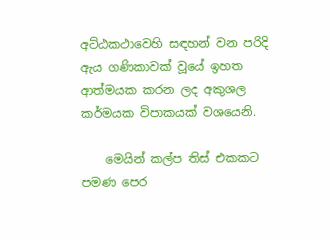අට්ඨකථාවෙහි සඳහන් වන පරිදි ඇය ගණිකාවක් වූයේ ඉහත ආත්මයක කරන ලද අකුශල කර්මයක විපාකයක් වශයෙනි.

    මෙයින් කල්ප තිස් එකකට පමණ පෙර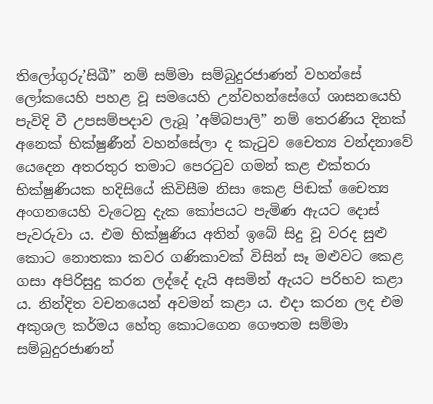තිලෝගුරු’සිඛී” නම් සම්මා සම්බුදුරජාණන් වහන්සේ ලෝකයෙහි පහළ වූ සමයෙහි උන්වහන්සේගේ ශාසනයෙහි පැවිදි වී උපසම්පදාව ලැබූ ’අම්බපාලි” නම් තෙරණිය දිනක් අනෙක් භික්ෂුණීන් වහන්සේලා ද කැටුව චෛත්‍ය වන්දනාවේ යෙදෙන අතරතුර තමාට පෙරටුව ගමන් කළ එක්තරා භික්ෂුණියක හදිසියේ කිවිසීම නිසා කෙළ පිඬක් චෛත්‍ය අංගනයෙහි වැටෙනු දැක කෝපයට පැමිණ ඇයට දොස් පැවරුවා ය. එම භික්ෂුණිය අතින් ඉබේ සිදු වූ වරද සුළු කොට නොතකා කවර ගණිකාවක් විසින් සෑ මළුවට කෙළ ගසා අපිරිසුදු කරන ලද්දේ දැයි අසමින් ඇයට පරිභව කළා ය. නින්දිත වචනයෙන් අවමන් කළා ය. එදා කරන ලද එම අකුශල කර්මය හේතු කොටගෙන ගෞතම සම්මා සම්බුදුරජාණන්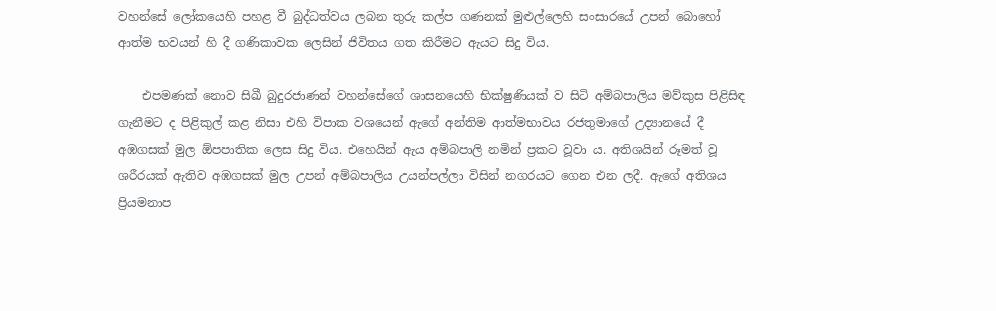වහන්සේ ලෝකයෙහි පහළ වී බුද්ධත්වය ලබන තුරු කල්ප ගණනක් මුළුල්ලෙහි සංසාරයේ උපන් බොහෝ ආත්ම භවයන් හි දී ගණිකාවක ලෙසින් ජිවිතය ගත කිරීමට ඇයට සිදු විය.

    එපමණක් නොව සිඛී බුදුරජාණන් වහන්සේගේ ශාසනයෙහි භික්ෂුණියක් ව සිටි අම්බපාලිය මව්කුස පිළිසිඳ ගැනීමට ද පිළිකුල් කළ නිසා එහි විපාක වශයෙන් ඇගේ අන්තිම ආත්මභාවය රජතුමාගේ උද්‍යානයේ දී අඹගසක් මුල ඕපපාතික ලෙස සිදු විය. එහෙයින් ඇය අම්බපාලි නමින් ප්‍රකට වූවා ය. අතිශයින් රූමත් වූ ශරීරයක් ඇතිව අඹගසක් මුල උපන් අම්බපාලිය උයන්පල්ලා විසින් නගරයට ගෙන එන ලදී. ඇගේ අතිශය ප්‍රියමනාප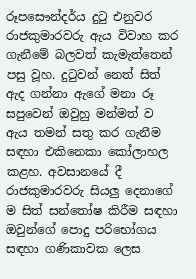රූපසෞන්දර්ය දුටු එනුවර රාජකුමාරවරු ඇය විවාහ කර ගැනීමේ බලවත් කැමැත්තෙන් පසු වූහ. දුටුවන් නෙත් සිත් ඇද ගන්නා ඇගේ මනා රූ සපුවෙන් ඔවුහු මන්මත් ව ඇය තමන් සතු කර ගැනීම සඳහා එකිනෙකා කෝලාහල කළහ. අවසානයේ දී රාජකුමාරවරු සියලු දෙනාගේ ම සිත් සන්තෝෂ කිරීම සඳහා ඔවුන්ගේ පොදු පරිභෝගය සඳහා ගණිකාවක ලෙස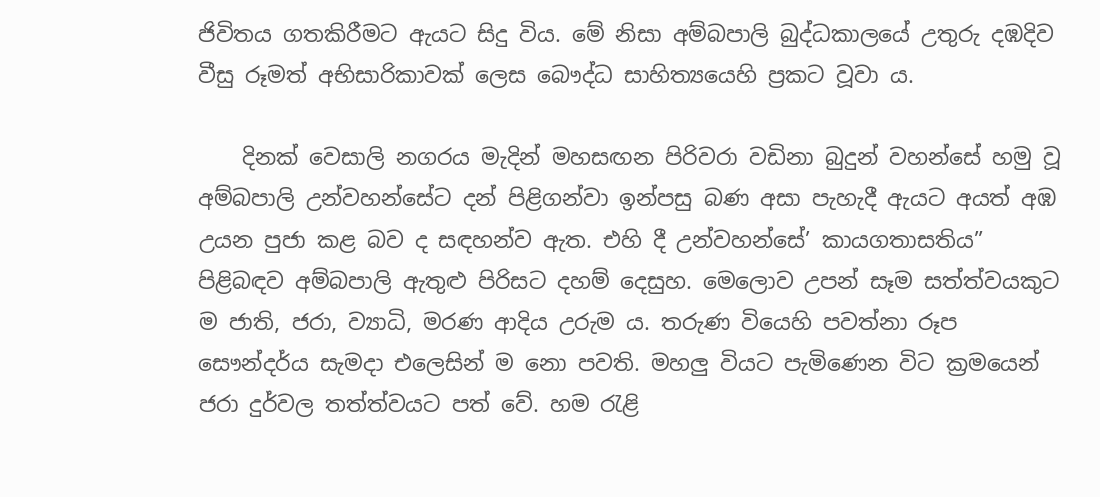ජිවිතය ගතකිරීමට ඇයට සිදු විය. මේ නිසා අම්බපාලි බුද්ධකාලයේ උතුරු දඹදිව වීසු රූමත් අභිසාරිකාවක් ලෙස බෞද්ධ සාහිත්‍යයෙහි ප්‍රකට වූවා ය.

    දිනක් වෙසාලි නගරය මැදින් මහසඟන පිරිවරා වඩිනා බුදුන් වහන්සේ හමු වූ අම්බපාලි උන්වහන්සේට දන් පිළිගන්වා ඉන්පසු බණ අසා පැහැදී ඇයට අයත් අඹ උයන පුජා කළ බව ද සඳහන්ව ඇත. එහි දී උන්වහන්සේ’ කායගතාසතිය” පිළිබඳව අම්බපාලි ඇතුළු පිරිසට දහම් දෙසුහ. මෙලොව උපන් සෑම සත්ත්වයකුට ම ජාති, ජරා, ව්‍යාධි, මරණ ආදිය උරුම ය. තරුණ වියෙහි පවත්නා රූප සෞන්දර්ය සැමදා එලෙසින් ම නො පවති. මහලු වියට පැමිණෙන විට ක්‍රමයෙන් ජරා දුර්වල තත්ත්වයට පත් වේ. හම රැළි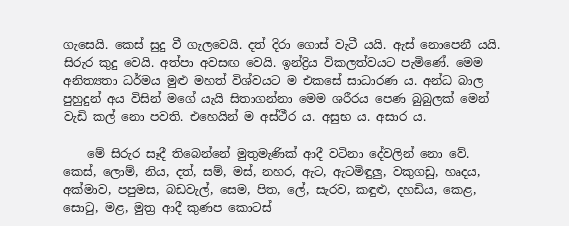ගැසෙයි. කෙස් සුදු වී ගැලවෙයි. දත් දිරා ගොස් වැටී යයි. ඇස් නොපෙනී යයි. සිරුර කුදු වෙයි. අත්පා අවසඟ වෙයි. ඉන්ද්‍රිය විකලත්වයට පැමිණේ. මෙම අනිත්‍යතා ධර්මය මුළු මහත් විශ්වයට ම එකසේ සාධාරණ ය. අන්ධ බාල පුහුදුන් අය විසින් මගේ යැයි සිතාගන්නා මෙම ශරීරය පෙණ බුබුලක් මෙන් වැඩි කල් නො පවති. එහෙයින් ම අස්ථීර ය. අසුභ ය. අසාර ය.

    මේ සිරුර සෑදී තිබෙන්නේ මුතුමැණික් ආදී වටිනා දේවලින් නො වේ. කෙස්, ලොම්, නිය, දත්, සම්, මස්, නහර, ඇට, ඇටමිඳුලු, වකුගඩු, හෘදය, අක්මාව, පපුමස, බඩවැල්, සෙම, පිත, ලේ, සැරව, කඳුළු, දහඩිය, කෙළ, සොටු, මළ, මුත්‍ර ආදී කුණප කොටස්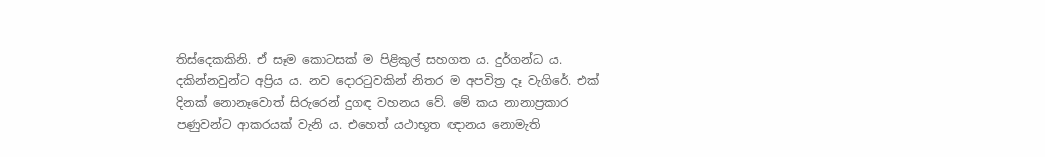තිස්දෙකකිනි. ඒ සෑම කොටසක් ම පිළිකුල් සහගත ය. දුර්ගන්ධ ය. දකින්නවුන්ට අප්‍රිය ය. නව දොරටුවකින් නිතර ම අපවිත්‍ර දෑ වැගිරේ. එක් දිනක් නොනෑවොත් සිරුරෙන් දුගඳ වහනය වේ. මේ කය නානාප්‍රකාර පණුවන්ට ආකරයක් වැනි ය. එහෙත් යථාභූත ඥානය නොමැති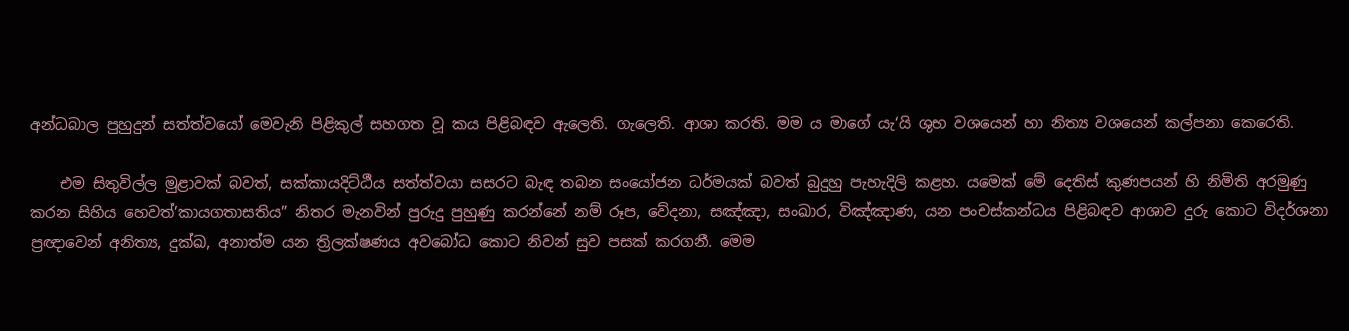අන්ධබාල පුහුදුන් සත්ත්වයෝ මෙවැනි පිළිකුල් සහගත වූ කය පිළිබඳව ඇලෙති. ගැලෙති. ආශා කරති. මම ය මාගේ යැ‘යි ශුභ වශයෙන් හා නිත්‍ය වශයෙන් කල්පනා කෙරෙති.

    එම සිතුවිල්ල මුළාවක් බවත්, සක්කායදිට්ඨීය සත්ත්වයා සසරට බැඳ තබන සංයෝජන ධර්මයක් බවත් බුදුහු පැහැදිලි කළහ. යමෙක් මේ දෙතිස් කුණපයන් හි නිමිති අරමුණු කරන සිහිය හෙවත්’කායගතාසතිය” නිතර මැනවින් පුරුදු පුහුණු කරන්නේ නම් රූප, වේදනා, සඤ්ඤා, සංඛාර, විඤ්ඤාණ, යන පංචස්කන්ධය පිළිබඳව ආශාව දුරු කොට විදර්ශනා ප්‍රඥාවෙන් අනිත්‍ය, දුක්ඛ, අනාත්ම යන ත්‍රිලක්ෂණය අවබෝධ කොට නිවන් සුව පසක් කරගනී. මෙම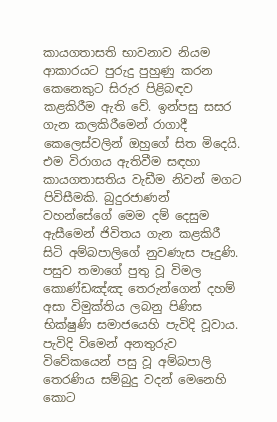කායගතාසති භාවනාව නියම ආකාරයට පුරුදු පුහුණු කරන කෙනෙකුට සිරුර පිළිබඳව කළකිරීම ඇති වේ. ඉන්පසු සසර ගැන කලකිරීමෙන් රාගාදී කෙලෙස්වලින් ඔහුගේ සිත මිදෙයි. එම විරාගය ඇතිවීම සඳහා කායගතාසතිය වැඩීම නිවන් මගට පිවිසීමකි. බුදුරජාණන් වහන්සේගේ මෙම දම් දෙසුම ඇසීමෙන් ජිවිතය ගැන කළකිරී සිටි අම්බපාලිගේ නුවණැස පෑදුණි. පසුව තමාගේ පුතු වූ විමල කොණ්ඩඤ්ඤ තෙරුන්ගෙන් දහම් අසා විමුක්තිය ලබනු පිණිස භික්ෂුණි සමාජයෙහි පැවිදි වූවාය. පැවිදි විමෙන් අනතුරුව විවේකයෙන් පසු වූ අම්බපාලි තෙරණිය සම්බුදු වදන් මෙනෙහි කොට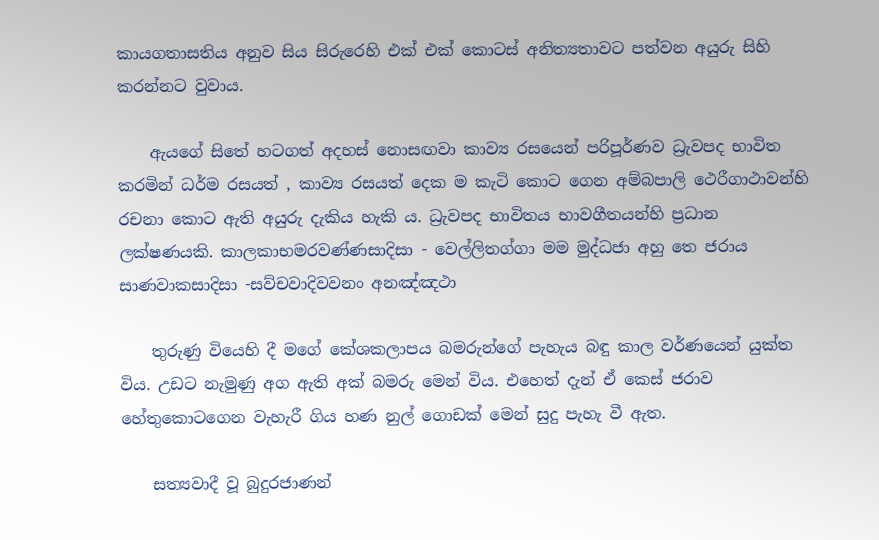කායගතාසතිය අනුව සිය සිරුරෙහි එක් එක් කොටස් අනිත්‍යතාවට පත්වන අයුරු සිහි කරන්නට වුවාය.

    ඇයගේ සිතේ හටගත් අදහස් නොසඟවා කාව්‍ය රසයෙන් පරිපූර්ණව ධ්‍රැවපද භාවිත කරමින් ධර්ම රසයත් , කාව්‍ය රසයත් දෙක ම කැටි කොට ගෙන අම්බපාලි ථෙරීගාථාවන්හි රචනා කොට ඇති අයුරු දැකිය හැකි ය. ධ්‍රැවපද භාවිතය භාවගීතයන්හි ප්‍රධාන ලක්ෂණයකි. කාලකාභමරවණ්ණසාදිසා - වෙල්ලිතග්ගා මම මුද්ධජා අහු තෙ ජරාය සාණවාකසාදිසා -සව්චවාදිවවනං අනඤ්ඤථා

    තුරුණු වියෙහි දී මගේ කේශකලාපය බමරුන්ගේ පැහැය බඳු කාල වර්ණයෙන් යුක්ත විය. උඩට නැමුණු අග ඇති අක් බමරු මෙන් විය. එහෙත් දැන් ඒ කෙස් ජරාව හේතුකොටගෙන වැහැරී ගිය හණ නුල් ගොඩක් මෙන් සුදු පැහැ වී ඇත.

    සත්‍යවාදී වූ බුදුරජාණන්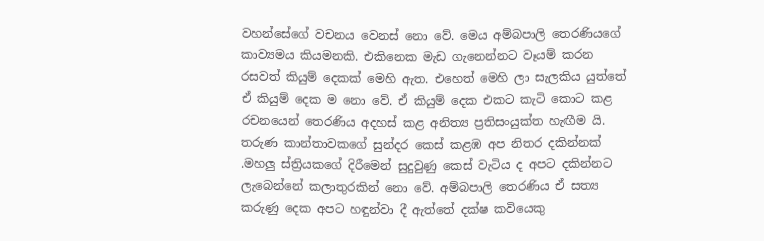වහන්සේගේ වචනය වෙනස් නො වේ. මෙය අම්බපාලි තෙරණියගේ කාව්‍යමය කියමනකි. එකිනෙක මැඩ ගැනෙන්නට වෑයම් කරන රසවත් කියුම් දෙකක් මෙහි ඇත. එහෙත් මෙහි ලා සැලකිය යුත්තේ ඒ කියුම් දෙක ම නො වේ. ඒ කියුම් දෙක එකට කැටි කොට කළ රචනයෙන් තෙරණිය අදහස් කළ අනිත්‍ය ප්‍රතිසංයුක්ත හැඟීම යි. තරුණ කාන්තාවකගේ සුන්දර කෙස් කළඹ අප නිතර දකින්නක් .මහලු ස්ත්‍රියකගේ දිරීමෙන් සුදුවුණු කෙස් වැටිය ද අපට දකින්නට ලැබෙන්නේ කලාතුරකින් නො වේ. අම්බපාලි තෙරණිය ඒ සත්‍ය කරුණු දෙක අපට හඳුන්වා දී ඇත්තේ දක්ෂ කවියෙකු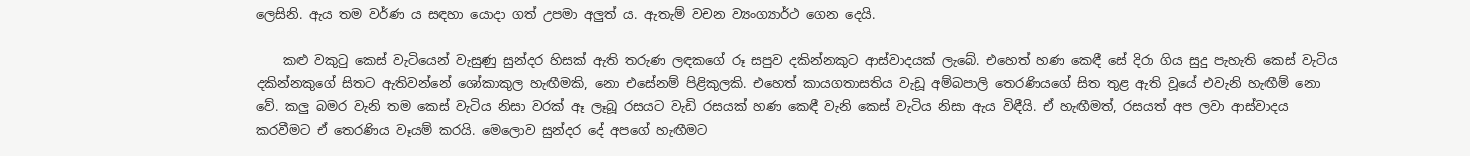ලෙසිනි. ඇය තම වර්ණ ය සඳහා යොදා ගත් උපමා අලුත් ය. ඇතැම් වචන ව්‍යංග්‍යාර්ථ ගෙන දෙයි.

    කළු වකුටු කෙස් වැටියෙන් වැසුණු සුන්දර හිසක් ඇති තරුණ ලඳකගේ රූ සපුව දකින්නකුට ආස්වාදයක් ලැබේ. එහෙත් හණ කෙඳී සේ දිරා ගිය සුදු පැහැති කෙස් වැටිය දකින්නකුගේ සිතට ඇතිවන්නේ ශෝකාකුල හැඟීමකි, නො එසේනම් පිළිකුලකි. එහෙත් කායගතාසතිය වැඩූ අම්බපාලි තෙරණියගේ සිත තුළ ඇති වූයේ එවැනි හැඟීම් නො වේ. කලු බමර වැනි තම කෙස් වැටිය නිසා වරක් ඈ ලෑබූ රසයට වැඩි රසයක් හණ කෙඳී වැනි කෙස් වැටිය නිසා ඇය විඳීයි. ඒ හැඟීමත්, රසයත් අප ලවා ආස්වාදය කරවීමට ඒ තෙරණිය වෑයම් කරයි. මෙලොව සුන්දර දේ අපගේ හැඟීමට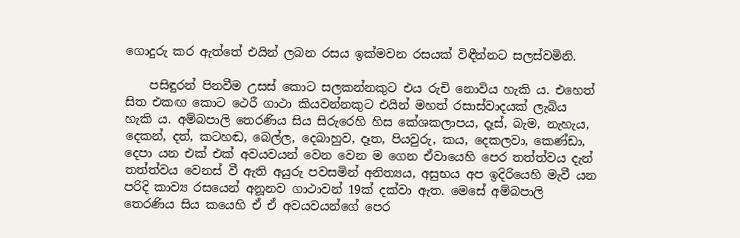ගොදුරු කර ඇත්තේ එයින් ලබන රසය ඉක්මවන රසයක් විඳීන්නට සලස්වමිනි.

    පසිඳුරන් පිනවීම උසස් කොට සලකන්නකුට එය රුචි නොවිය හැකි ය. එහෙත් සිත එකඟ කොට ථෙරී ගාථා කියවන්නකුට එයින් මහත් රසාස්වාදයක් ලැබිය හැකි ය. අම්බපාලි තෙරණිය සිය සිරුරෙහි හිස කේශකලාපය, දෑස්, බැම, නැහැය, දෙකන්, දත්, කටහඬ, බෙල්ල, දෙබාහුව, දෑත, පියවුරු, කය, දෙකලවා, කෙණ්ඩා, දෙපා යන එක් එක් අවයවයන් වෙන වෙන ම ගෙන ඒවායෙහි පෙර තත්ත්වය දැන් තත්ත්වය වෙනස් වී ඇති අයුරු පවසමින් අනිත්‍යය, අසුභය අප ඉදිරියෙහි මැවී යන පරිදි කාව්‍ය රසයෙන් අනූනව ගාථාවන් 19ක් දක්වා ඇත. මෙසේ අම්බපාලි තෙරණිය සිය කයෙහි ඒ ඒ අවයවයන්ගේ පෙර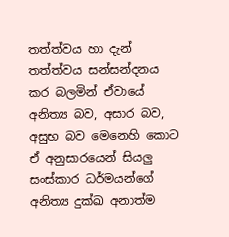තත්ත්වය හා දැන් තත්ත්වය සන්සන්දනය කර බලමින් ඒවායේ අනිත්‍ය බව, අසාර බව, අසුභ බව මෙනෙහි කොට ඒ අනුසාරයෙන් සියලු සංස්කාර ධර්මයන්ගේ අනිත්‍ය දුක්ඛ අනාත්ම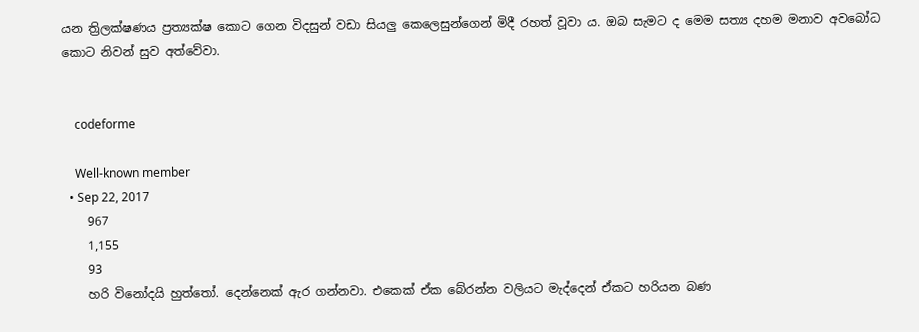යන ත්‍රිලක්ෂණය ප්‍රත්‍යක්ෂ කොට ගෙන විදසුන් වඩා සියලු කෙලෙසුන්ගෙන් මිදී රහත් වූවා ය. ඔබ සැමට ද මෙම සත්‍ය දහම මනාව අවබෝධ කොට නිවන් සුව අත්වේවා.


    codeforme

    Well-known member
  • Sep 22, 2017
    967
    1,155
    93
    හරි විනෝදයි හුත්තෝ. දෙන්නෙක් ඇර ගන්නවා. එකෙක් ඒක බේරන්න වලියට මැද්දෙන් ඒකට හරියන බණ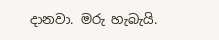දානවා. මරු හැබැයි.